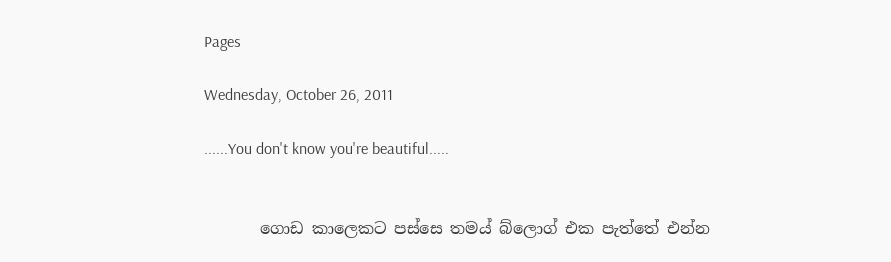Pages

Wednesday, October 26, 2011

......You don't know you're beautiful.....


       ගොඩ කාලෙකට පස්සෙ තමය් බ්ලොග් එක පැත්තේ එන්න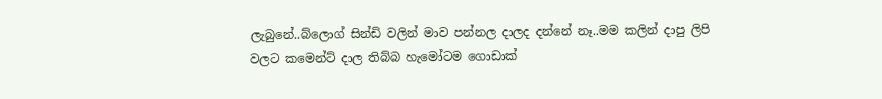ලැබුනේ..බ්ලොග් සින්ඩි වලින් මාව පන්නල දාලද දන්නේ නෑ..මම කලින් දාපු ලිපි වලට කමෙන්ට් දාල තිබ්බ හැමෝටම ගොඩාක්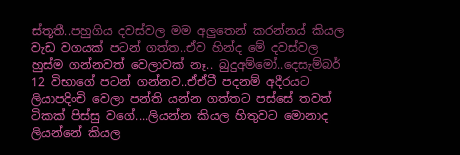ස්තූතී..පහුගිය දවස්වල මම අලුතෙන් කරන්නය් කියල වැඩ වගයක් පටන් ගත්ත..ඒව හින්ද මේ දවස්වල හුස්ම ගන්නවත් වෙලාවක් නෑ.. බුදුඅම්මෝ..දෙසැම්බර් 12 විභාගේ පටන් ගන්නව..ඒඒටී පදනම් අදීරයට ලියාපදිංචි වෙලා පන්ති යන්න ගත්තට පස්සේ තවත් ටිකක් පිස්සු වගේ....ලියන්න කියල හිතුවට මොනාද ලියන්නේ කියල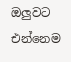ඔලුවට එන්නෙම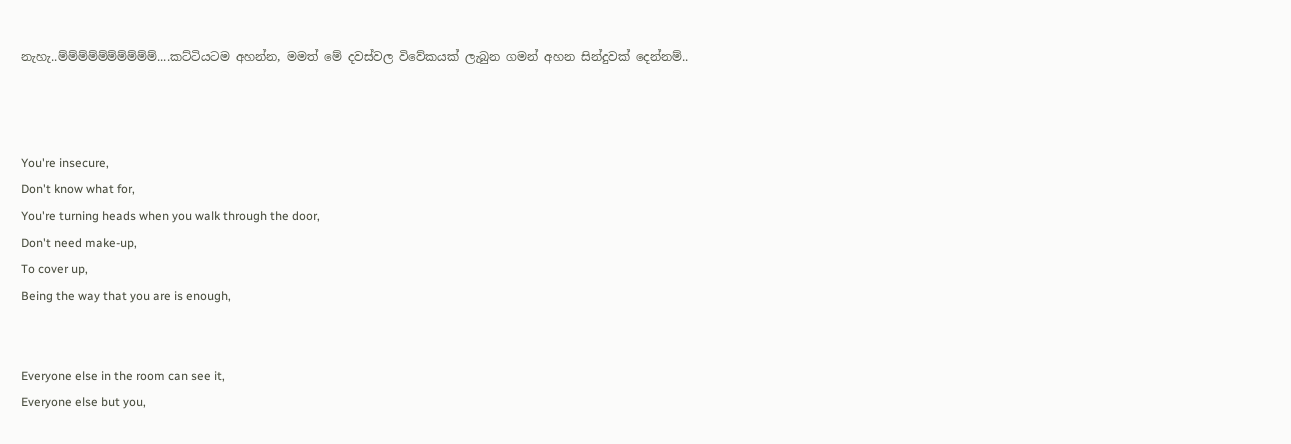නැහැ..ම්ම්ම්ම්ම්ම්ම්ම්ම්ම්....කට්ටියටම අහන්න, මමත් මේ දවස්වල විවේකයක් ලැබුන ගමන් අහන සින්දුවක් දෙන්නම්..



You're insecure,
Don't know what for,
You're turning heads when you walk through the door,
Don't need make-up,
To cover up,
Being the way that you are is enough,


Everyone else in the room can see it,
Everyone else but you,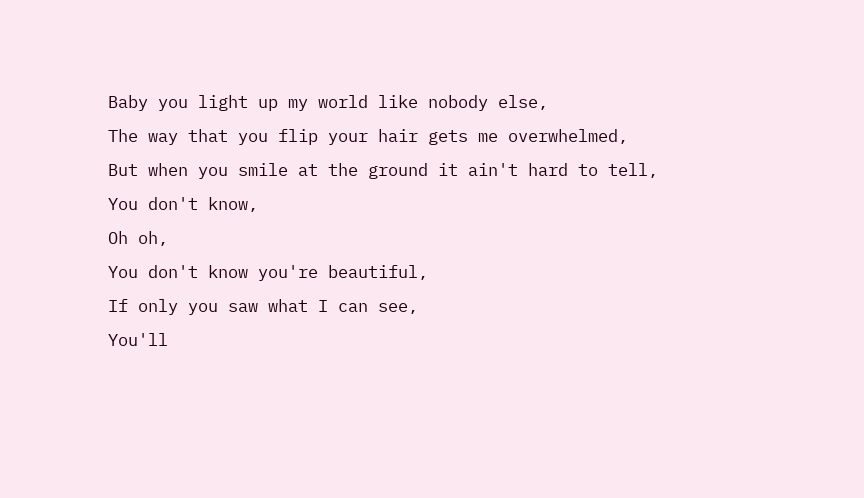Baby you light up my world like nobody else,
The way that you flip your hair gets me overwhelmed,
But when you smile at the ground it ain't hard to tell,
You don't know,
Oh oh,
You don't know you're beautiful,
If only you saw what I can see,
You'll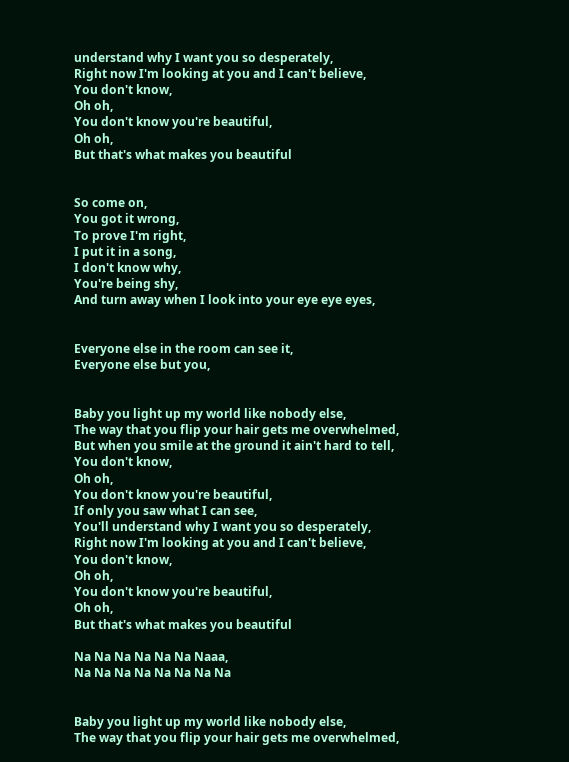understand why I want you so desperately,
Right now I'm looking at you and I can't believe,
You don't know,
Oh oh,
You don't know you're beautiful,
Oh oh,
But that's what makes you beautiful


So come on,
You got it wrong,
To prove I'm right,
I put it in a song,
I don't know why,
You're being shy,
And turn away when I look into your eye eye eyes,


Everyone else in the room can see it,
Everyone else but you,


Baby you light up my world like nobody else,
The way that you flip your hair gets me overwhelmed,
But when you smile at the ground it ain't hard to tell,
You don't know,
Oh oh,
You don't know you're beautiful,
If only you saw what I can see,
You'll understand why I want you so desperately,
Right now I'm looking at you and I can't believe,
You don't know,
Oh oh,
You don't know you're beautiful,
Oh oh,
But that's what makes you beautiful

Na Na Na Na Na Na Naaa,
Na Na Na Na Na Na Na Na


Baby you light up my world like nobody else,
The way that you flip your hair gets me overwhelmed,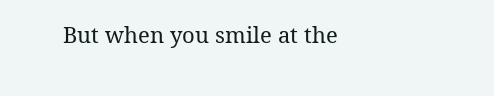But when you smile at the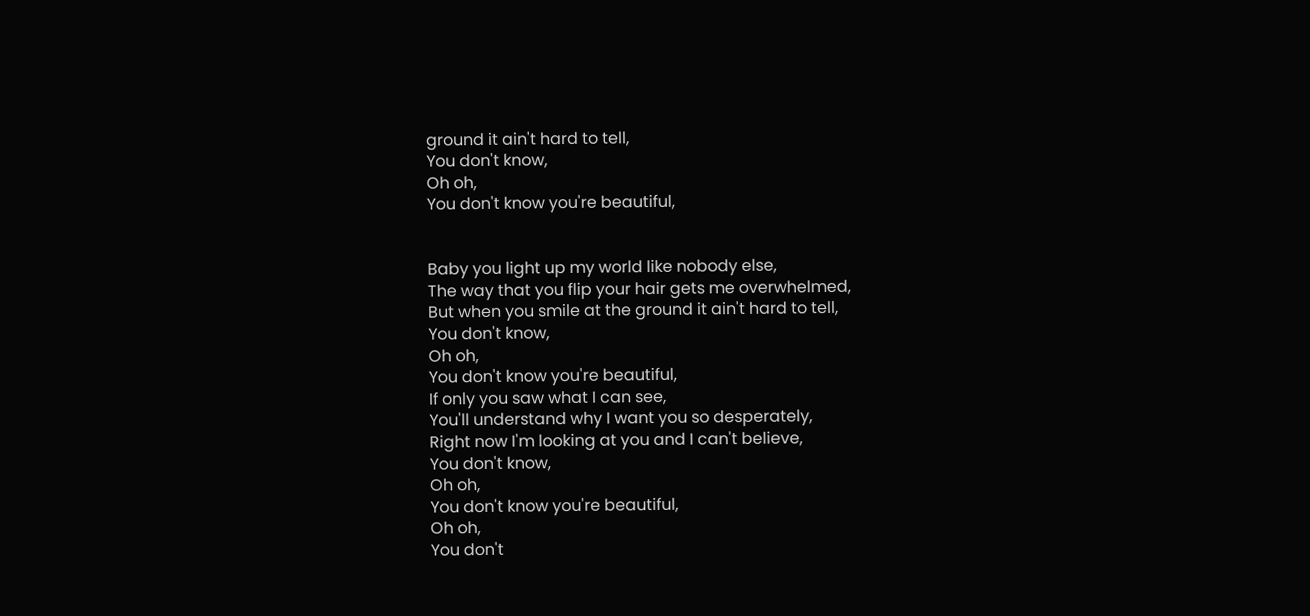ground it ain't hard to tell,
You don't know,
Oh oh,
You don't know you're beautiful,


Baby you light up my world like nobody else,
The way that you flip your hair gets me overwhelmed,
But when you smile at the ground it ain't hard to tell,
You don't know,
Oh oh,
You don't know you're beautiful,
If only you saw what I can see,
You'll understand why I want you so desperately,
Right now I'm looking at you and I can't believe,
You don't know,
Oh oh,
You don't know you're beautiful,
Oh oh,
You don't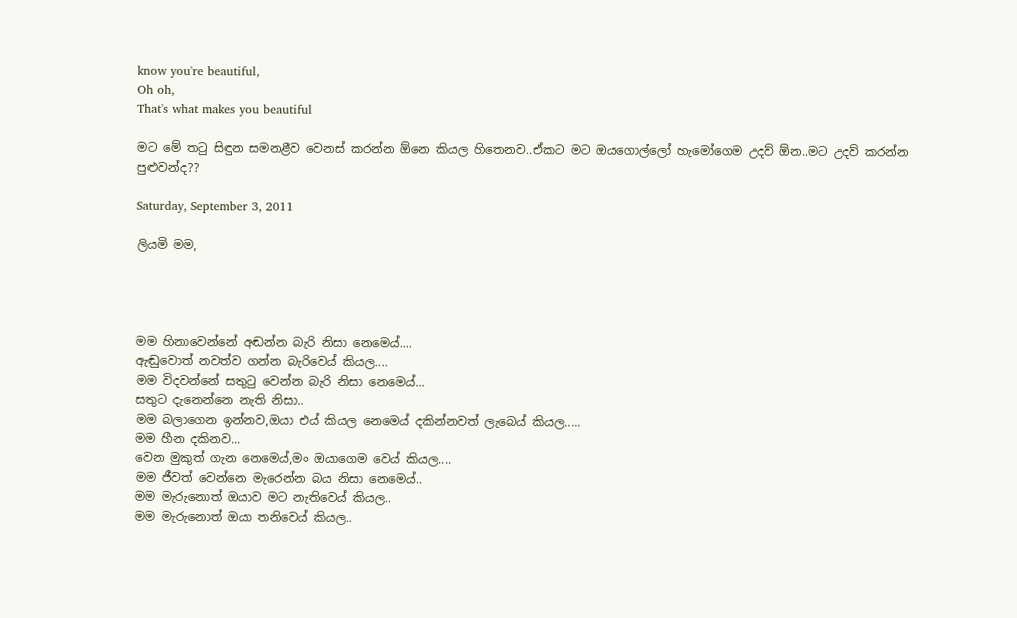know you're beautiful,
Oh oh,
That's what makes you beautiful

මට මේ තටු සිඳුන සමනළීව වෙනස් කරන්න ඕනෙ කියල හිතෙනව..ඒකට මට ඔයගොල්ලෝ හැමෝගෙම උදව් ඕන..මට උදව් කරන්න පුළුවන්ද??

Saturday, September 3, 2011

ලියමි මම,




මම හිනාවෙන්නේ අඬන්න බැරි නිසා නෙමෙය්....
ඇඬුවොත් නවත්ව ගන්න බැරිවෙය් කියල....
මම විදවන්නේ සතුටු වෙන්න බැරි නිසා නෙමෙය්...
සතුට දැනෙන්නෙ නැති නිසා..
මම බලාගෙන ඉන්නව,ඔයා එය් කියල නෙමෙය් දකින්නවත් ලැබෙය් කියල.....
මම හීන දකිනව...
වෙන මුකුත් ගැන නෙමෙය්,මං ඔයාගෙම වෙය් කියල....
මම ජීවත් වෙන්නෙ මැරෙන්න බය නිසා නෙමෙය්..
මම මැරුනොත් ඔයාව මට නැතිවෙය් කියල..
මම මැරුනොත් ඔයා තනිවෙය් කියල..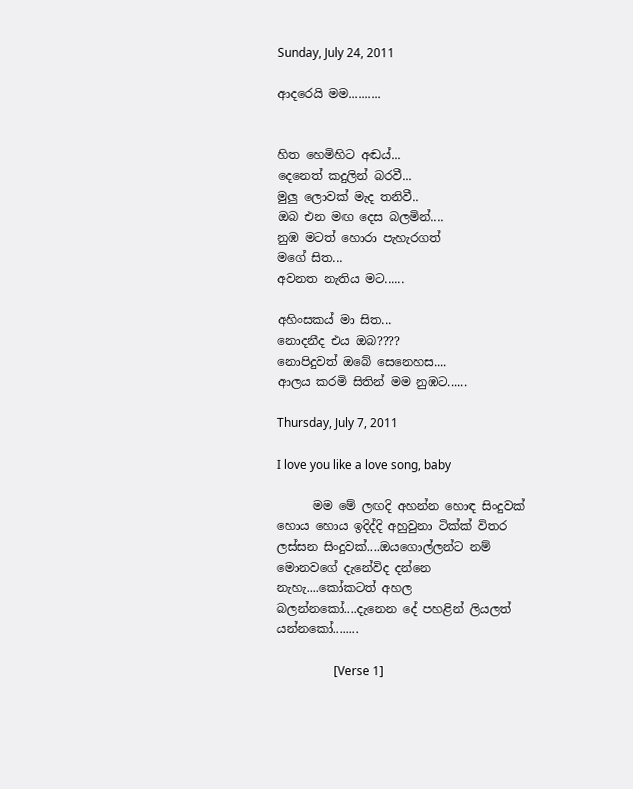Sunday, July 24, 2011

ආදරෙයි මම..........


හිත හෙමිහිට අඬය්...
දෙනෙත් කදුලින් බරවී...
මුලු ලොවක් මැද තනිවී..
ඔබ එන මඟ දෙස බලමින්....
නුඹ මටත් හොරා පැහැරගත්
මගේ සිත...
අවනත නැතිය මට......

අහිංසකය් මා සිත...
නොදනීද එය ඔබ????
නොපිදුවත් ඔබේ සෙනෙහස....
ආලය කරමි සිතින් මම නුඹට......

Thursday, July 7, 2011

I love you like a love song, baby

      මම මේ ලඟදි අහන්න හොඳ සිංදුවක් හොය හොය ඉදිද්දි අහුවුනා ටික්ක් විතර ලස්සන සිංදුවක්....ඔයගොල්ලන්ට නම් මොනවගේ දැනේවිද දන්නෙ නැහැ....කෝකටත් අහල බලන්නකෝ....දැනෙන දේ පහළින් ලියලත් යන්නකෝ........

                   [Verse 1]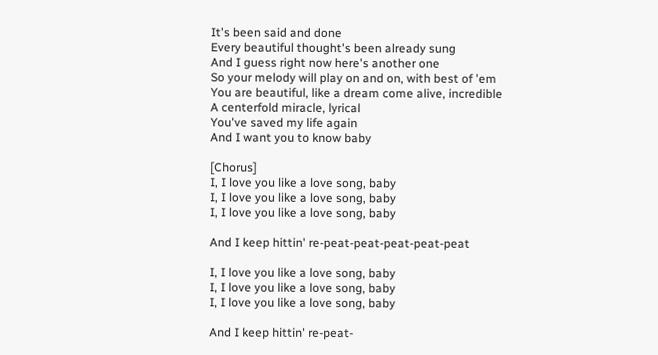It's been said and done
Every beautiful thought's been already sung
And I guess right now here's another one
So your melody will play on and on, with best of 'em
You are beautiful, like a dream come alive, incredible
A centerfold miracle, lyrical
You've saved my life again
And I want you to know baby

[Chorus]
I, I love you like a love song, baby
I, I love you like a love song, baby
I, I love you like a love song, baby

And I keep hittin' re-peat-peat-peat-peat-peat

I, I love you like a love song, baby
I, I love you like a love song, baby
I, I love you like a love song, baby

And I keep hittin' re-peat-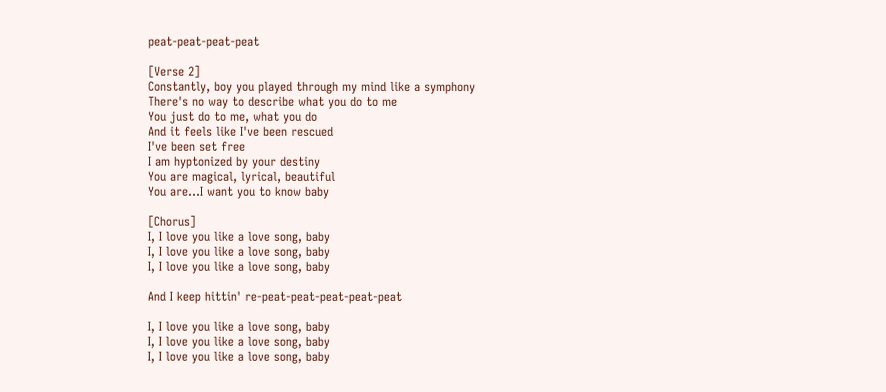peat-peat-peat-peat

[Verse 2]
Constantly, boy you played through my mind like a symphony
There's no way to describe what you do to me
You just do to me, what you do
And it feels like I've been rescued
I've been set free
I am hyptonized by your destiny
You are magical, lyrical, beautiful
You are...I want you to know baby

[Chorus]
I, I love you like a love song, baby
I, I love you like a love song, baby
I, I love you like a love song, baby

And I keep hittin' re-peat-peat-peat-peat-peat

I, I love you like a love song, baby
I, I love you like a love song, baby
I, I love you like a love song, baby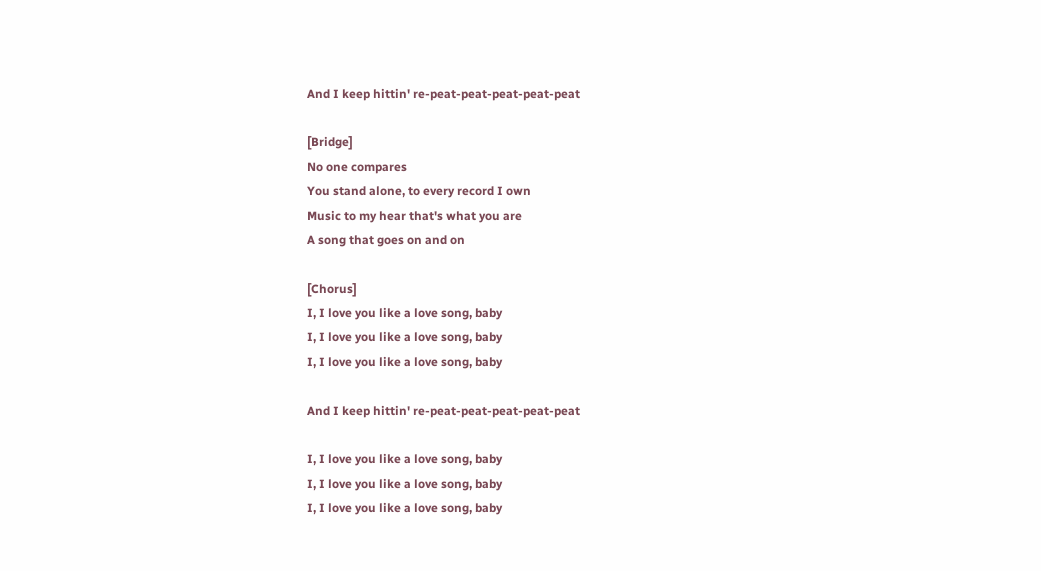And I keep hittin' re-peat-peat-peat-peat-peat

[Bridge]
No one compares
You stand alone, to every record I own
Music to my hear that's what you are
A song that goes on and on

[Chorus]
I, I love you like a love song, baby
I, I love you like a love song, baby
I, I love you like a love song, baby

And I keep hittin' re-peat-peat-peat-peat-peat

I, I love you like a love song, baby
I, I love you like a love song, baby
I, I love you like a love song, baby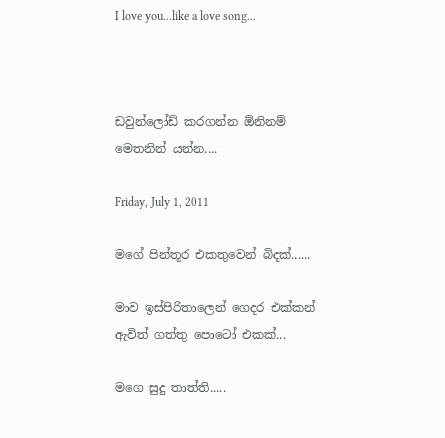I love you...like a love song...



ඩවුන්ලෝඩ් කරගන්න ඕනිනම් මෙතනින් යන්න....

Friday, July 1, 2011

මගේ පින්තූර එකතුවෙන් බිදක්......

මාව ඉස්පිරිතාලෙන් ගෙදර එක්කන් ඇවිත් ගත්තු පොටෝ එකක්...

මගෙ සුදු තාත්ති.....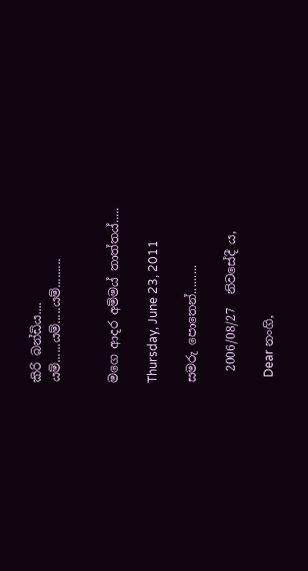කිරි බන්ඩිය....
යම්......යම්.....යම්.........


මගෙ ආදර අම්මය් තාත්තය්.....

Thursday, June 23, 2011

සමරු පොතෙන්.........

  2006/08/27  නිවසේදී ය,

  Dear නංගි,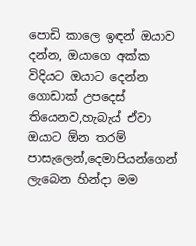පොඩි කාලෙ ඉඳන් ඔයාව දන්න, ඔයාගෙ අක්ක විදියට ඔයාට දෙන්න ගොඩාක් උපදෙස් තියෙනව,හැබැය් ඒවා ඔයාට ඕන තරම් පාසැලෙන්,දෙමාපියන්ගෙන් ලැබෙන හින්දා මම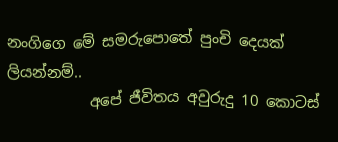නංගිගෙ මේ සමරුපොතේ පුංචි දෙයක් ලියන්නම්..
           අපේ ජීවිතය අවුරුදු 10 කොටස්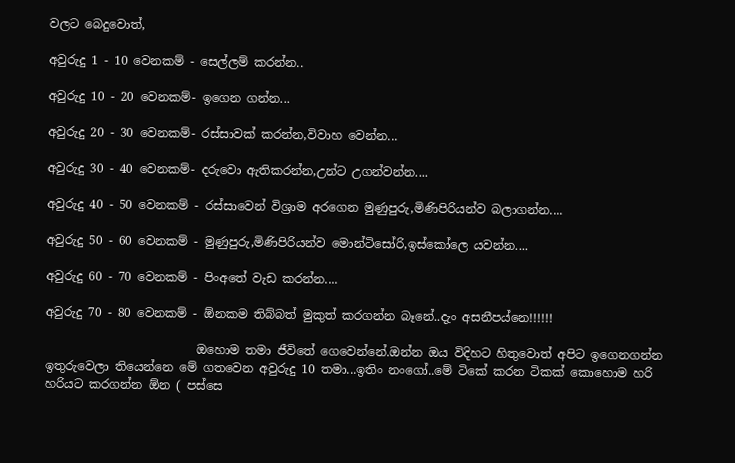වලට බෙදුවොත්,

අවුරුදු 1 - 10 වෙනකම් - සෙල්ලම් කරන්න..

අවුරුදු 10 - 20 වෙනකම්- ඉගෙන ගන්න...

අවුරුදු 20 - 30 වෙනකම්- රස්සාවක් කරන්න,විවාහ වෙන්න...

අවුරුදු 30 - 40 වෙනකම්- දරුවො ඇතිකරන්න,උන්ට උගන්වන්න....

අවුරුදු 40 - 50 වෙනකම් - රස්සාවෙන් විශ්‍රාම අරගෙන මුණුපුරු,මිණිපිරියන්ව බලාගන්න....

අවුරුදු 50 - 60 වෙනකම් - මුණුපුරු,මිණිපිරියන්ව මොන්ටිසෝරි,ඉස්කෝලෙ යවන්න....

අවුරුදු 60 - 70 වෙනකම් - පිංඅතේ වැඩ කරන්න....

අවුරුදු 70 - 80 වෙනකම් - ඕනකම තිබ්බත් මුකුත් කරගන්න බෑනේ..දැං අසනීපය්නෙ!!!!!!

                         ඔහොම තමා ජීවිතේ ගෙවෙන්නේ.ඔන්න ඔය විදිහට හිතුවොත් අපිට ඉගෙනගන්න ඉතුරුවෙලා තියෙන්නෙ මේ ගතවෙන අවුරුදු 10 තමා...ඉතිං නංගෝ..මේ ටිකේ කරන ටිකක් කොහොම හරි හරියට කරගන්න ඕන ( පස්සෙ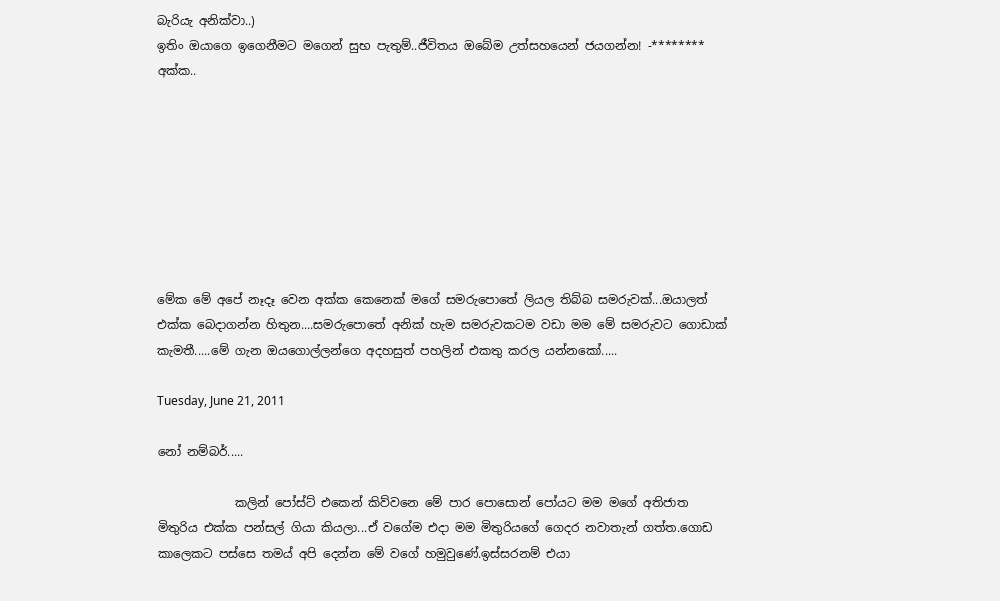බැරියැ අනික්වා..)
ඉතිං ඔයාගෙ ඉගෙනීමට මගෙන් සුභ පැතුම්..ජීවිතය ඔබේම උත්සහයෙන් ජයගන්න! -******** අක්ක..








මේක මේ අපේ නෑදෑ වෙන අක්ක කෙනෙක් මගේ සමරුපොතේ ලියල තිබ්බ සමරුවක්...ඔයාලත් එක්ක බෙදාගන්න හිතුන....සමරුපොතේ අනික් හැම සමරුවකටම වඩා මම මේ සමරුවට ගොඩාක් කැමතී.....මේ ගැන ඔයගොල්ලන්ගෙ අදහසුත් පහලින් එකතු කරල යන්නකෝ.....

Tuesday, June 21, 2011

නෝ නම්බර්.....

             කලින් පෝස්ට් එකෙන් කිව්වනෙ මේ පාර පොසොන් පෝයට මම මගේ අතිජාත මිතුරිය එක්ක පන්සල් ගියා කියලා...ඒ වගේම එදා මම මිතුරියගේ ගෙදර නවාතැන් ගත්ත.ගොඩ කාලෙකට පස්සෙ තමය් අපි දෙන්න මේ වගේ හමුවුණේ.ඉස්සරනම් එයා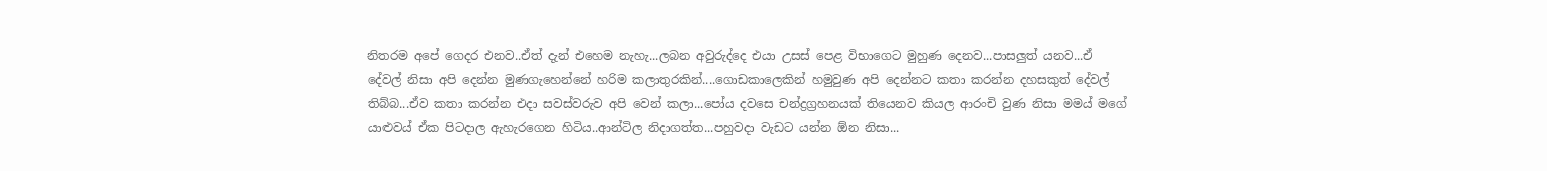නිතරම අපේ ගෙදර එනව..ඒත් දැන් එහෙම නැහැ...ලබන අවුරුද්දෙ එයා උසස් පෙළ විභාගෙට මුහුණ දෙනව...පාසලුත් යනව...ඒ දේවල් නිසා අපි දෙන්න මුණගැහෙන්නේ හරිම කලාතුරකින්....ගොඩකාලෙකින් හමුවුණ අපි දෙන්නට කතා කරන්න දහසකුත් දේවල් තිබ්බ...ඒව කතා කරන්න එදා සවස්වරුව අපි වෙන් කලා...පෝය දවසෙ චන්ද්‍රග්‍රහනයක් තියෙනව කියල ආරංචි වුණ නිසා මමය් මගේ යාළුවය් ඒක පිටදාල ඇහැරගෙන හිටිය..ආන්ටිල නිදාගත්ත...පහුවදා වැඩට යන්න ඕන නිසා...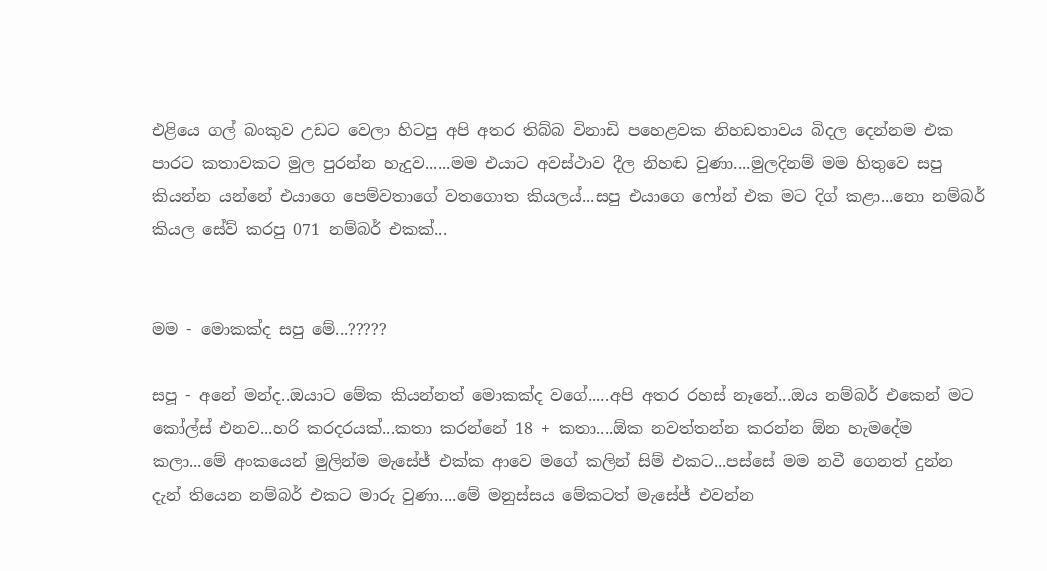එළියෙ ගල් බංකුව උඩට වෙලා හිටපු අපි අතර තිබ්බ විනාඩි පහෙළවක නිහඩතාවය බිදල දෙන්නම එක පාරට කතාවකට මුල පුරන්න හැදුව......මම එයාට අවස්ථාව දීල නිහඬ වුණා....මුලදිනම් මම හිතුවෙ සපු කියන්න යන්නේ එයාගෙ පෙම්වතාගේ වතගොත කියලය්...සපු එයාගෙ ෆෝන් එක මට දිග් කළා...නො නම්බර් කියල සේව් කරපු 071 නම්බර් එකක්...


මම - මොකක්ද සපු මේ...?????

සපූ - අනේ මන්ද..ඔයාට මේක කියන්නත් මොකක්ද වගේ.....අපි අතර රහස් නෑනේ...ඔය නම්බර් එකෙන් මට කෝල්ස් එනව...හරි කරදරයක්...කතා කරන්නේ 18 + කතා....ඕක නවත්තන්න කරන්න ඕන හැමදේම කලා...මේ අංකයෙන් මුලින්ම මැසේජ් එක්ක ආවෙ මගේ කලින් සිම් එකට...පස්සේ මම නවී ගෙනත් දුන්න දැන් තියෙන නම්බර් එකට මාරු වුණා....මේ මනුස්සය මේකටත් මැසේජ් එවන්න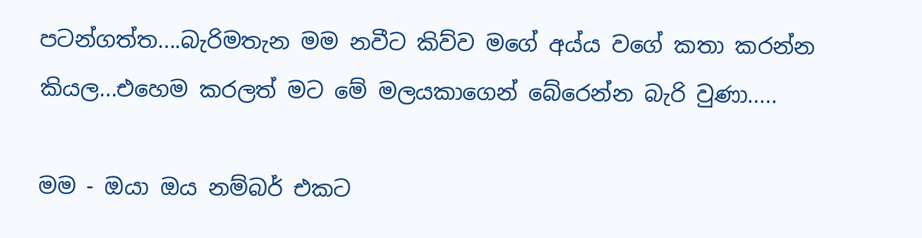පටන්ගත්ත....බැරිමතැන මම නවීට කිව්ව මගේ අය්ය වගේ කතා කරන්න කියල...එහෙම කරලත් මට මේ මලයකාගෙන් බේරෙන්න බැරි වුණා.....

මම - ඔයා ඔය නම්බර් එකට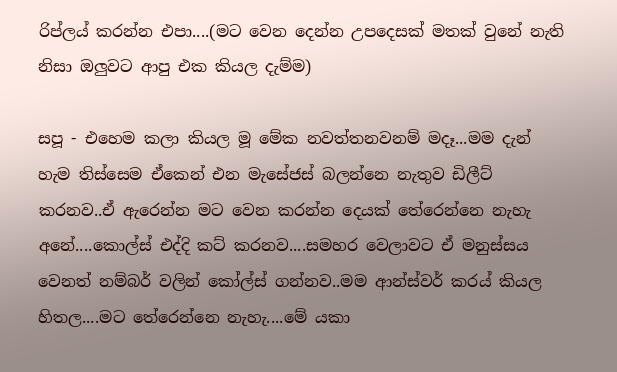රිප්ලය් කරන්න එපා....(මට වෙන දෙන්න උපදෙසක් මතක් වුනේ නැති නිසා ඔලුවට ආපු එක කියල දැම්ම)

සපූ - එහෙම කලා කියල මූ මේක නවත්තනවනම් මදෑ...මම දැන් හැම තිස්සෙම ඒකෙන් එන මැසේජස් බලන්නෙ නැතුව ඩිලීට් කරනව..ඒ ඇරෙන්න මට වෙන කරන්න දෙයක් තේරෙන්නෙ නැහැ අනේ....කොල්ස් එද්දි කට් කරනව....සමහර වෙලාවට ඒ මනුස්සය වෙනත් නම්බර් වලින් කෝල්ස් ගන්නව..මම ආන්ස්වර් කරය් කියල හිතල....මට තේරෙන්නෙ නැහැ....මේ යකා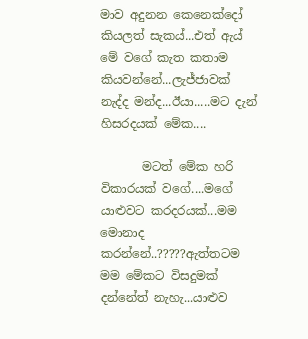මාව අදුනන කෙනෙක්දෝ කියලත් සැකය්...එත් ඇය් මේ වගේ කැත කතාම කියවන්නේ...ලැජ්ජාවක් නැද්ද මන්ද...ඊයා.....මට දැන් හිසරදයක් මේක....

       මටත් මේක හරි විකාරයක් වගේ....මගේ යාළුවට කරදරයක්...මම මොනාද කරන්නේ..?????ඇත්තටම මම මේකට විසදුමක් දන්නේත් නැහැ...යාළුව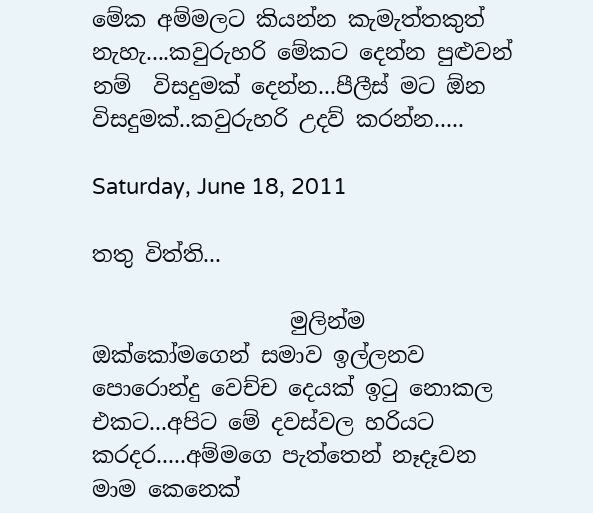මේක අම්මලට කියන්න කැමැත්තකුත් නැහැ....කවුරුහරි මේකට දෙන්න පුළුවන් නම්  විසදුමක් දෙන්න...පීලීස් මට ඕන විසදුමක්..කවුරුහරි උදව් කරන්න.....

Saturday, June 18, 2011

තතු විත්ති...

                  මුලින්ම ඔක්කෝමගෙන් සමාව ඉල්ලනව පොරොන්දු වෙච්ච දෙයක් ඉටු නොකල එකට...අපිට මේ දවස්වල හරියට කරදර.....අම්මගෙ පැත්තෙන් නෑදෑවන මාම කෙනෙක්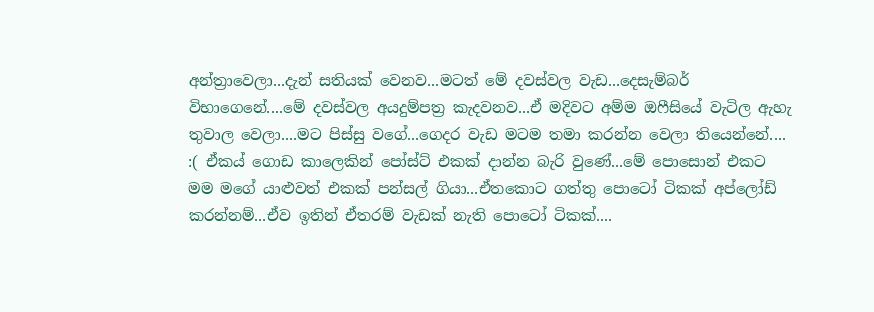අන්ත්‍රාවෙලා...දැන් සතියක් වෙනව...මටත් මේ දවස්වල වැඩ...දෙසැම්බර් විභාගෙනේ....මේ දවස්වල අයදුම්පත්‍ර කැදවනව...ඒ මදිවට අම්ම ඔෆීසියේ වැටිල ඇහැ තුවාල වෙලා....මට පිස්සු වගේ...ගෙදර වැඩ මටම තමා කරන්න වෙලා තියෙන්නේ.... :( ඒකය් ගොඩ කාලෙකින් පෝස්ට් එකක් දාන්න බැරි වුණේ...මේ පොසොන් එකට මම මගේ යාළුවත් එකක් පන්සල් ගියා...ඒතකොට ගත්තු පොටෝ ටිකක් අප්ලෝඩ් කරන්නම්...ඒව ඉතින් ඒතරම් වැඩක් නැති පොටෝ ටිකක්....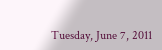Tuesday, June 7, 2011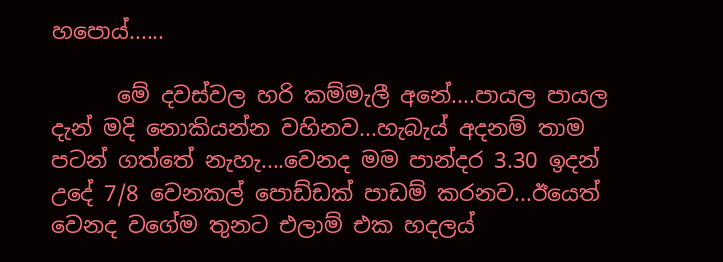හපොය්......

      මේ දවස්වල හරි කම්මැලී අනේ....පායල පායල දැන් මදි නොකියන්න වහිනව...හැබැය් අදනම් තාම පටන් ගත්තේ නැහැ....වෙනද මම පාන්දර 3.30 ඉදන් උදේ 7/8 වෙනකල් පොඩ්ඩක් පාඩම් කරනව...ඊයෙත් වෙනද වගේම තුනට එලාම් එක හදලය්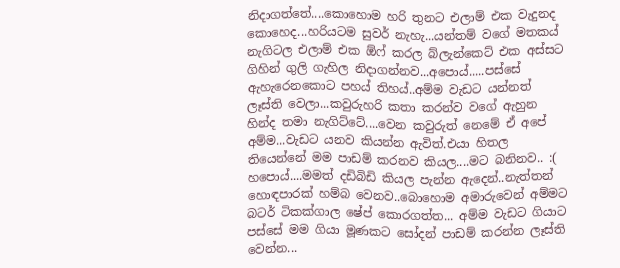නිදාගත්තේ....කොහොම හරි තුනට එලාම් එක වැදුනද කොහෙද...හරියටම සුවර් නැහැ...යන්තම් වගේ මතකය් නැගිටල එලාම් එක ඕෆ් කරල බ්ලැන්කෙට් එක අස්සට ගිහින් ගුලි ගැහිල නිදාගන්නව...අපොය්.....පස්සේ ඇහැරෙනකොට පහය් තිහය්..අම්ම වැඩට යන්නත් ලෑස්ති වෙලා...කවුරුහරි කතා කරන්ව වගේ ඇහුන හින්ද තමා නැගිට්ටේ....වෙන කවුරුත් නෙමේ ඒ අපේ අම්ම...වැඩට යනව කියන්න ඇවිත්.එයා හිතල තියෙන්නේ මම පාඩම් කරනව කියල....මට බනිනව.. :( හපොය්....මමත් දඩිබිඩි කියල පැන්න ඇදෙන්..නැත්තන් හොඳපාරක් හම්බ වෙනව..බොහොම අමාරුවෙන් අම්මට බටර් ටිකක්ගාල ෂේප් කොරගත්ත... අම්ම වැඩට ගියාට පස්සේ මම ගියා මූණකට සෝදන් පාඩම් කරන්න ලෑස්ති වෙන්න...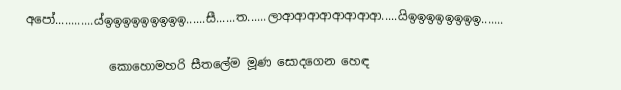අපෝ............ය්ඉඉඉඉඉඉඉඉඉ......සී......ත......ලාආආආආආආආආ.....යිඉඉඉඉඉඉඉඉ.......

              කොහොමහරි සීතලේම මූණ සොදගෙන හෙඳ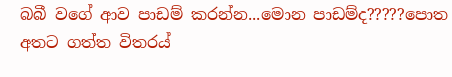බබී වගේ ආව පාඩම් කරන්න...මොන පාඩම්ද?????පොත අතට ගත්ත විතරය්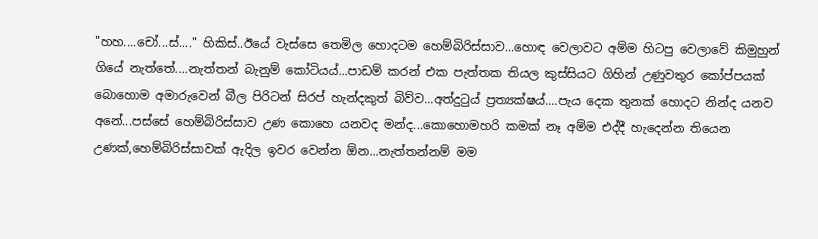"හහ....චෝ...ස්...." හිකිස්..ඊයේ වැස්සෙ තෙමිල හොදටම හෙම්බිරිස්සාව...හොඳ වෙලාවට අම්ම හිටපු වෙලාවේ කිමුහුන් ගියේ නැත්තේ....නැත්තන් බැනුම් කෝටියය්...පාඩම් කරන් එක පැත්තක තියල කුස්සියට ගිහින් උණුවතුර කෝප්පයක් බොහොම අමාරුවෙන් බීල පිරිටන් සිරප් හැන්දකුත් බිව්ව...අත්දුටුය් ප්‍රත්‍යක්ෂය්....පැය දෙක තුනක් හොදට නින්ද යනව අනේ...පස්සේ හෙම්බිරිස්සාව උණ කොහෙ යනවද මන්ද...කොහොමහරි කමක් නෑ අම්ම එද්දී හැදෙන්න තියෙන උණක්,හෙම්බිරිස්සාවක් ඇදිල ඉවර වෙන්න ඕන...නැත්තන්නම් මම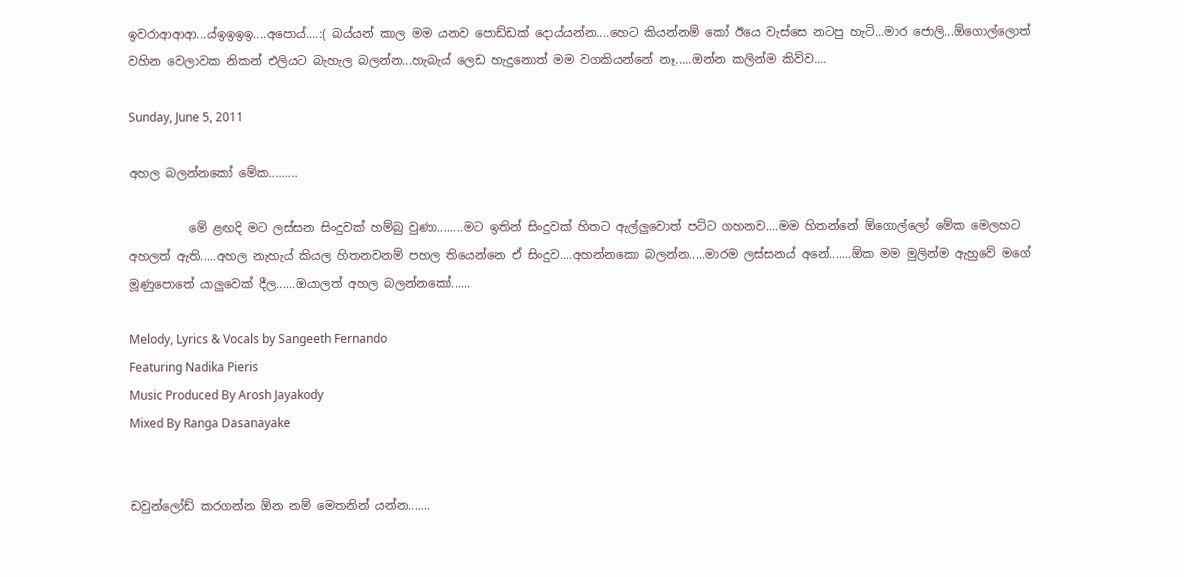ඉවරාආආආ...ය්ඉඉඉඉ....අපොය්....:( බය්යන් කාල මම යනව පොඩ්ඩක් දොය්යන්න....හෙට කියන්නම් කෝ ඊයෙ වැස්සෙ නටපු හැටි...මාර ජොලි...ඕගොල්ලොත් වහින වෙලාවක නිකන් එලියට බැහැල බලන්න...හැබැය් ලෙඩ හැදුනොත් මම වගකියන්නේ නෑ.....ඔන්න කලින්ම කිව්ව....

Sunday, June 5, 2011

අහල බලන්නකෝ මේක.........

          මේ ළඟදි මට ලස්සන සිංදුවක් හම්බු වුණා........මට ඉතින් සිංදුවක් හිතට ඇල්ලුවොත් පට්ට ගහනව....මම හිතන්නේ ඕගොල්ලෝ මේක මෙලහට අහලත් ඇති.....අහල නැහැය් කියල හිතනවනම් පහල තියෙන්නෙ ඒ සිංදුව....අහන්නකො බලන්න.....මාරම ලස්සනය් අනේ.......ඕක මම මුලින්ම ඇහුවේ මගේ මූණුපොතේ යාලුවෙක් දීල......ඔයාලත් අහල බලන්නකෝ......

Melody, Lyrics & Vocals by Sangeeth Fernando
Featuring Nadika Pieris
Music Produced By Arosh Jayakody
Mixed By Ranga Dasanayake


ඩවුන්ලෝඩ් කරගන්න ඕන නම් මෙතනින් යන්න.......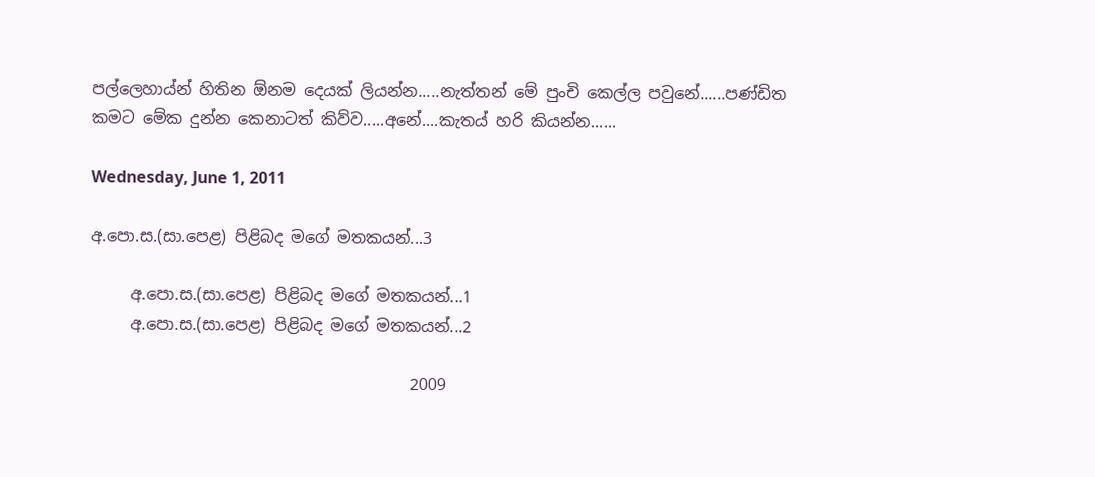පල්ලෙහාය්න් හිතින ඕනම දෙයක් ලියන්න.....නැත්තන් මේ පුංචි කෙල්ල පවුනේ......පණ්ඩිත කමට මේක දුන්න කෙනාටත් කිව්ව.....අනේ....කැතය් හරි කියන්න......

Wednesday, June 1, 2011

අ.පො.ස.(සා.පෙළ) පිළිබද මගේ මතකයන්...3

     අ.පො.ස.(සා.පෙළ) පිළිබද මගේ මතකයන්...1
     අ.පො.ස.(සා.පෙළ) පිළිබද මගේ මතකයන්...2

                                        2009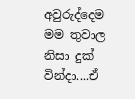අවුරුද්දෙම මම තුවාල නිසා දුක් වින්දා....ඒ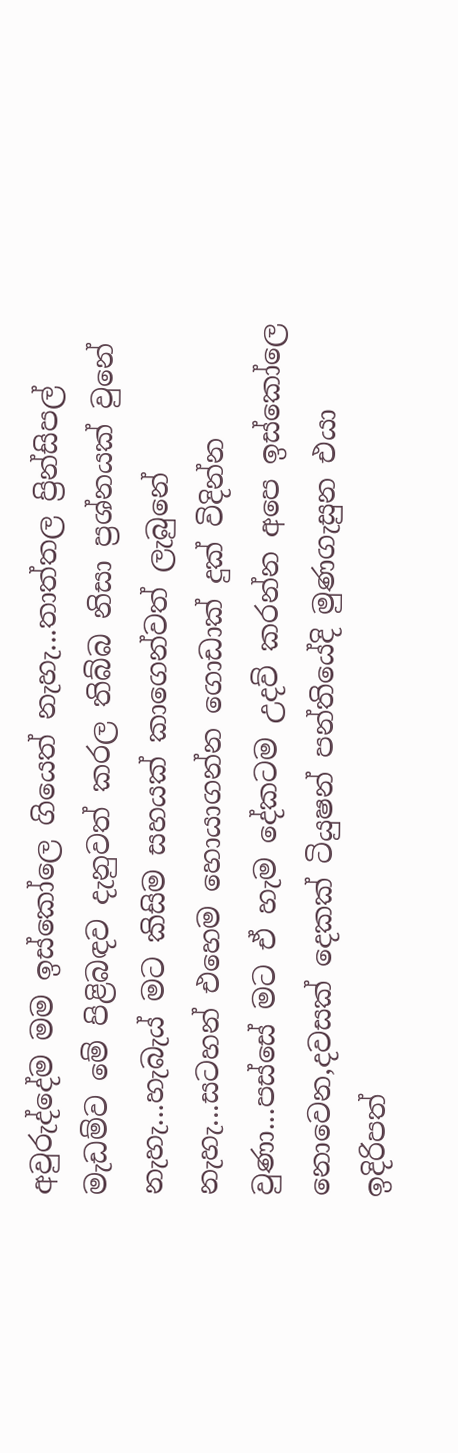අවුරුද්දේම මම ඉස්කෝලෙ ගියෙත් නැහැ...තාත්තල ප්‍රින්සිපල් මැඩම්ව මේ පිළිබඳව දැනුවත් කරල තිබ්බ නිසා ප්‍රශ්නයක් වුනේ නැහැ...හැබැය් මට කිසිම සහයක් කාගෙන්වත් ලැබුනේ නැහැ...සටහන් එහෙම හොයාගන්න ගොඩාක් දුක් විදින්න වුණා...පස්සේ මට ඒ හැම දේකටම උදව් කරන්න අපෙ ඉස්කෝලෙ නොවෙන,දවසක් දෙකක් ටියුෂන් පන්තියේදි මුණගැසුන එයා ඉදිරිපත්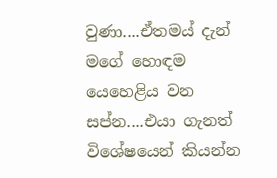වුණා....ඒතමය් දැන් මගේ හොඳම යෙහෙළිය වන සප්න....එයා ගැනත් විශේෂයෙන් කියන්න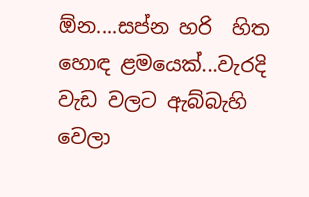ඕන....සප්න හරි  හිත හොඳ ළමයෙක්...වැරදි වැඩ වලට ඇබ්බැහි වෙලා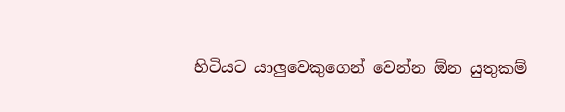හිටියට යාලුවෙකුගෙන් වෙන්න ඕන යුතුකම්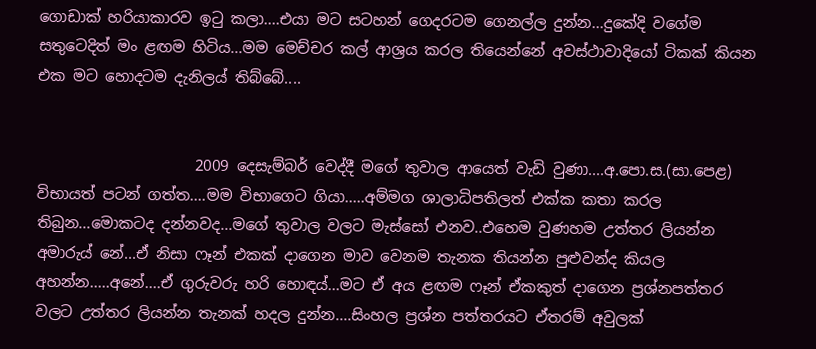ගොඩාක් හරියාකාරව ඉටු කලා....එයා මට සටහන් ගෙදරටම ගෙනල්ල දුන්න...දුකේදි වගේම සතුටෙදිත් මං ළඟම හිටිය...මම මෙච්චර කල් ආශ්‍රය කරල තියෙන්නේ අවස්ථාවාදියෝ ටිකක් කියන එක මට හොදටම දැනිලය් තිබ්බේ....


                     2009 දෙසැම්බර් වෙද්දී මගේ තුවාල ආයෙත් වැඩි වුණා....අ.පො.ස.(සා.පෙළ) විභායත් පටන් ගත්ත....මම විභාගෙට ගියා.....අම්මග ශාලාධිපතිලත් එක්ක කතා කරල තිබුන...මොකටද දන්නවද...මගේ තුවාල වලට මැස්සෝ එනව..එහෙම වුණහම උත්තර ලියන්න අමාරුය් නේ...ඒ නිසා ෆෑන් එකක් දාගෙන මාව වෙනම තැනක තියන්න පුළුවන්ද කියල අහන්න.....අනේ....ඒ ගුරුවරු හරි හොඳය්...මට ඒ අය ළඟම ෆෑන් ඒකකුත් දාගෙන ප්‍රශ්නපත්තර වලට උත්තර ලියන්න තැනක් හදල දුන්න....සිංහල ප්‍රශ්න පත්තරයට ඒතරම් අවුලක්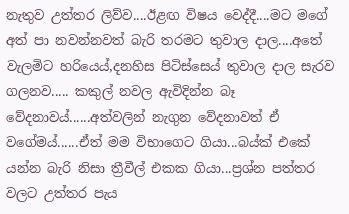නැතුව උත්තර ලිව්ව....ඊළඟ විෂය වෙද්දී....මට මගේ අත් පා නවන්නවත් බැරි තරමට තුවාල දාල....අතේ වැලමිට හරියෙය්,දනහිස පිටිස්සෙය් තුවාල දාල සැරව ගලනව..... කකුල් නවල ඇවිදින්න බෑ වේදනාවය්......අත්වලින් නැගුන වේදනාවත් ඒ වගේමය්......ඒත් මම විභාගෙට ගියා...බය්ක් එකේ යන්න බැරි නිසා ත්‍රීවීල් එකක ගියා...ප්‍රශ්න පත්තර වලට උත්තර පැය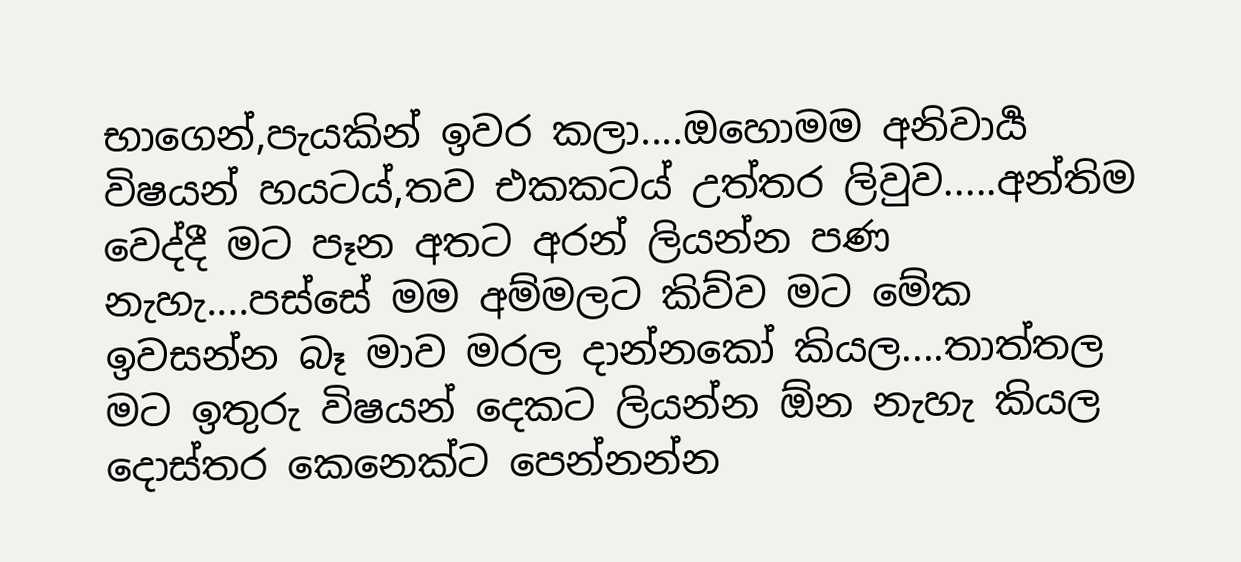භාගෙන්,පැයකින් ඉවර කලා....ඔහොමම අනිවාර්‍ය විෂයන් හයටය්,තව එකකටය් උත්තර ලිවුව.....අන්තිම වෙද්දී මට පෑන අතට අරන් ලියන්න පණ නැහැ....පස්සේ මම අම්මලට කිව්ව මට මේක ඉවසන්න බෑ මාව මරල දාන්නකෝ කියල....තාත්තල මට ඉතුරු විෂයන් දෙකට ලියන්න ඕන නැහැ කියල දොස්තර කෙනෙක්ට පෙන්නන්න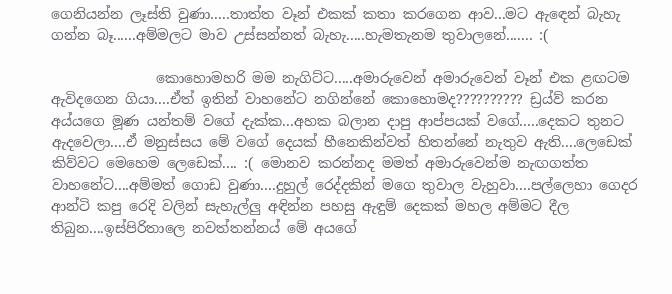ගෙනියන්න ලෑස්ති වුණා.....තාත්ත වෑන් එකක් කතා කරගෙන ආව...මට ඇඳෙන් බැහැ ගන්න බෑ......අම්මලට මාව උස්සන්නත් බැහැ.....හැමතැනම තුවාලනේ....... :(

               කොහොමහරි මම නැගිට්ට.....අමාරුවෙන් අමාරුවෙන් වෑන් එක ළඟටම ඇවිදගෙන ගියා....ඒත් ඉතින් වාහනේට නගින්නේ කොහොමද?????????? ඩ්‍රය්ව් කරන අය්යගෙ මූණ යන්තම් වගේ දැක්ක...අහක බලාන දාපු ආප්පයක් වගේ.....දෙකට තුනට ඇදවෙලා....ඒ මනුස්සය මේ වගේ දෙයක් හීනෙකින්වත් හිතන්නේ නැතුව ඇති....ලෙඩෙක් කිව්වට මෙහෙම ලෙඩෙක්.... :( මොනව කරන්නද මමත් අමාරුවෙන්ම නැඟගත්ත වාහනේට....අම්මත් ගොඩ වුණා....දුහුල් රෙද්දකින් මගෙ තුවාල වැහුවා....පල්ලෙහා ගෙදර ආන්ටි කපු රෙදි වලින් සැහැල්ලු අඳින්න පහසු ඇඳුම් දෙකක් මහල අම්මට දීල තිබුන....ඉස්පිරිතාලෙ නවත්තන්නය් මේ අයගේ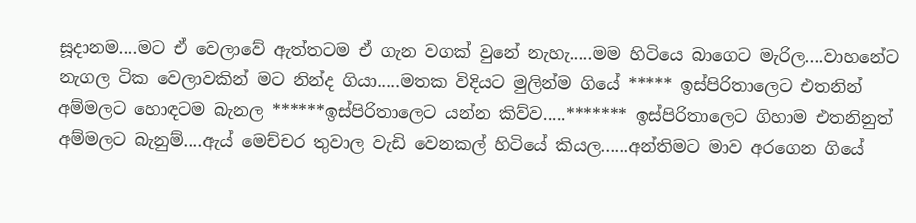සූදානම....මට ඒ වෙලාවේ ඇත්තටම ඒ ගැන වගක් වුනේ නැහැ.....මම හිටියෙ බාගෙට මැරිල....වාහනේට නැගල ටික වෙලාවකින් මට නින්ද ගියා.....මතක විදියට මුලින්ම ගියේ ***** ඉස්පිරිතාලෙට එතනින් අම්මලට හොඳටම බැනල ******ඉස්පිරිතාලෙට යන්න කිව්ව.....******* ඉස්පිරිතාලෙට ගිහාම එතනිනුත් අම්මලට බැනුම්....ඇය් මෙච්චර තුවාල වැඩි වෙනකල් හිටියේ කියල......අන්තිමට මාව අරගෙන ගියේ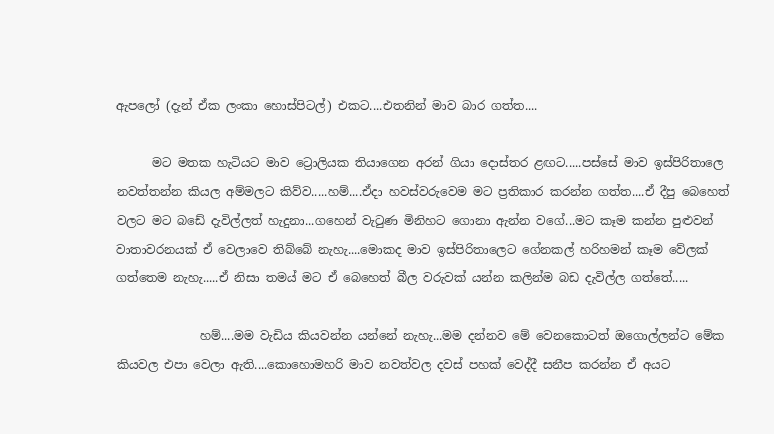ඇපලෝ (දැන් ඒක ලංකා හොස්පිටල්) එකට....එතනින් මාව බාර ගත්ත....

      මට මතක හැටියට මාව ට්‍රොලියක තියාගෙන අරන් ගියා දොස්තර ළඟට.....පස්සේ මාව ඉස්පිරිතාලෙ නවත්තන්න කියල අම්මලට කිව්ව.....හම්....ඒදා හවස්වරුවෙම මට ප්‍රතිකාර කරන්න ගත්ත....ඒ දීපු බෙහෙත් වලට මට බඩේ දැවිල්ලත් හැදුනා...ගහෙන් වැටුණ මිනිහට ගොනා ඇන්න වගේ...මට කෑම කන්න පුළුවන් වාතාවරනයක් ඒ වෙලාවෙ තිබ්බේ නැහැ....මොකද මාව ඉස්පිරිතාලෙට ගේනකල් හරිහමන් කෑම වේලක් ගත්තෙම නැහැ.....ඒ නිසා තමය් මට ඒ බෙහෙත් බීල වරුවක් යන්න කලින්ම බඩ දැවිල්ල ගත්තේ.....

              හම්....මම වැඩිය කියවන්න යන්නේ නැහැ...මම දන්නව මේ වෙනකොටත් ඔගොල්ලන්ට මේක කියවල එපා වෙලා ඇති....කොහොමහරි මාව නවත්වල දවස් පහක් වෙද්දී සනීප කරන්න ඒ අයට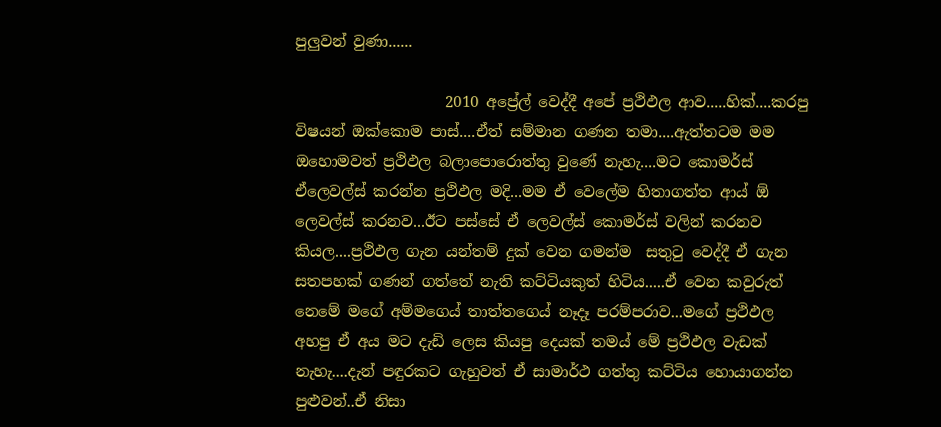පුලුවන් වුණා......

                    2010 අප්‍රේල් වෙද්දී අපේ ප්‍රථිඵල ආව.....හික්....කරපු විෂයන් ඔක්කොම පාස්....ඒත් සම්මාන ගණන තමා....ඇත්තටම මම ඔහොමවත් ප්‍රථිඵල බලාපොරොත්තු වුණේ නැහැ....මට කොමර්ස් ඒලෙවල්ස් කරන්න ප්‍රථිඵල මදි...මම ඒ වෙලේම හිතාගත්ත ආය් ඕ ලෙවල්ස් කරනව...ඊට පස්සේ ඒ ලෙවල්ස් කොමර්ස් වලින් කරනව කියල....ප්‍රථිඵල ගැන යන්තම් දුක් වෙන ගමන්ම  සතුටු වෙද්දී ඒ ගැන සතපහක් ගණන් ගත්තේ නැති කට්ටියකුත් හිටිය.....ඒ වෙන කවුරුත් නෙමේ මගේ අම්මගෙය් තාත්තගෙය් නෑදෑ පරම්පරාව...මගේ ප්‍රථිඵල අහපු ඒ අය මට දැඩි ලෙස කියපු දෙයක් තමය් මේ ප්‍රථිඵල වැඩක් නැහැ....දැන් පඳුරකට ගැහුවත් ඒ සාමාර්ථ ගත්තු කට්ටිය හොයාගන්න පුළුවන්..ඒ නිසා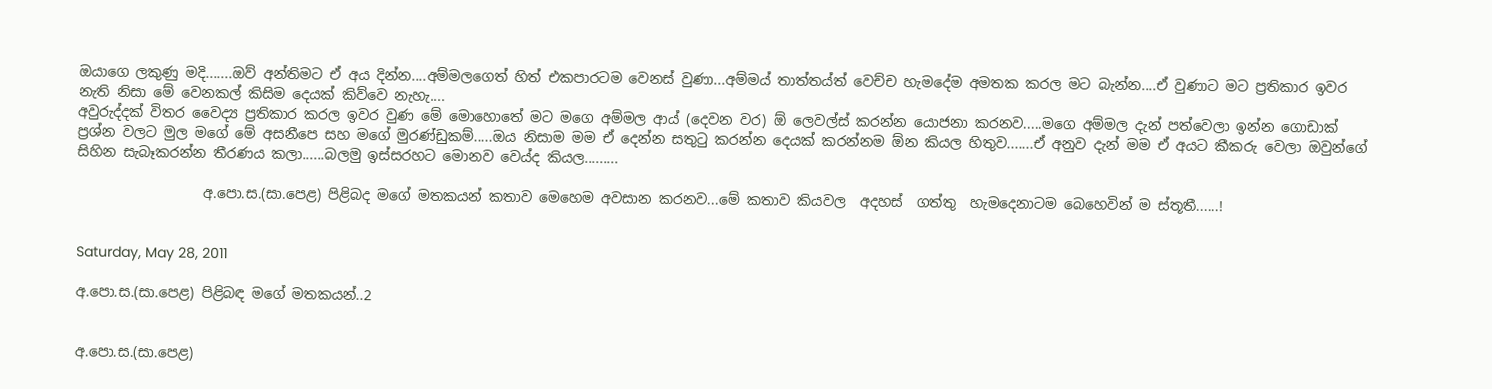ඔයාගෙ ලකුණු මදි.......ඔව් අන්තිමට ඒ අය දින්න....අම්මලගෙත් හිත් එකපාරටම වෙනස් වුණා...අම්මය් තාත්තය්ත් වෙච්ච හැමදේම අමතක කරල මට බැන්න....ඒ වුණාට මට ප්‍රතිකාර ඉවර නැති නිසා මේ වෙනකල් කිසිම දෙයක් කිව්වෙ නැහැ....
අවුරුද්දක් විතර වෛද්‍ය ප්‍රතිකාර කරල ඉවර වුණ මේ මොහොතේ මට මගෙ අම්මල ආය් (දෙවන වර) ඕ ලෙවල්ස් කරන්න යොජනා කරනව.....මගෙ අම්මල දැන් පත්වෙලා ඉන්න ගොඩාක් ප්‍රශ්න වලට මුල මගේ මේ අසනීපෙ සහ මගේ මුරණ්ඩුකම්.....ඔය නිසාම මම ඒ දෙන්න සතුටු කරන්න දෙයක් කරන්නම ඕන කියල හිතුව.......ඒ අනුව දැන් මම ඒ අයට කීකරු වෙලා ඔවුන්ගේ සිහින සැබෑකරන්න තීරණය කලා......බලමු ඉස්සරහට මොනව වෙය්ද කියල.........

                  අ.පො.ස.(සා.පෙළ) පිළිබද මගේ මතකයන් කතාව මෙහෙම අවසාන කරනව...මේ කතාව කියවල  අදහස්  ගත්තු  හැමදෙනාටම බෙහෙවින් ම ස්තූතී......!


Saturday, May 28, 2011

අ.පො.ස.(සා.පෙළ) පිළිබඳ මගේ මතකයන්..2


අ.පො.ස.(සා.පෙළ)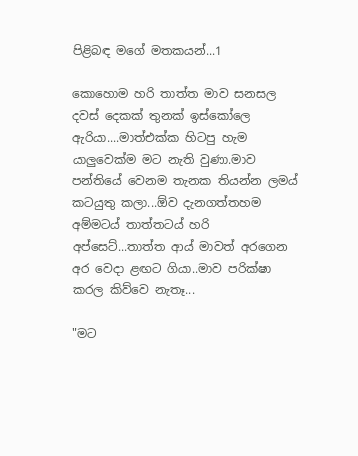පිළිබඳ මගේ මතකයන්...1

කොහොම හරි තාත්ත මාව සනසල දවස් දෙකක් තුනක් ඉස්කෝලෙ ඇරියා....මාත්එක්ක හිටපු හැම යාලුවෙක්ම මට නැති වුණා.මාව පන්තියේ වෙනම තැනක තියන්න ලමය් කටයුතු කලා...ඕව දැනගත්තහම අම්මටය් තාත්තටය් හරි අප්සෙට්...තාත්ත ආය් මාවත් අරගෙන අර වෙදා ළඟට ගියා..මාව පරික්ෂා කරල කිව්වෙ නැතෑ...

"මට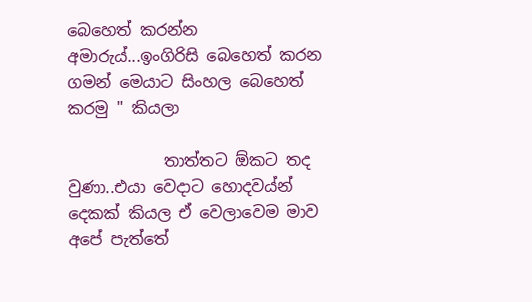බෙහෙත් කරන්න අමාරුය්...ඉංගිරිසි බෙහෙත් කරන ගමන් මෙයාට සිංහල බෙහෙත් කරමු " කියලා

            තාත්තට ඕකට තද වුණා..එයා වෙදාට හොදවය්න් දෙකක් කියල ඒ වෙලාවෙම මාව අපේ පැත්තේ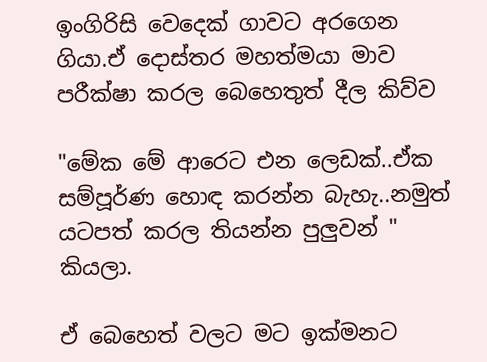ඉංගිරිසි වෙදෙක් ගාවට අරගෙන ගියා.ඒ දොස්තර මහත්මයා මාව පරීක්ෂා කරල බෙහෙතුත් දීල කිව්ව

"මේක මේ ආරෙට එන ලෙඩක්..ඒක සම්පූර්ණ හොඳ කරන්න බැහැ..නමුත් යටපත් කරල තියන්න පුලුවන් " කියලා.

ඒ බෙහෙත් වලට මට ඉක්මනට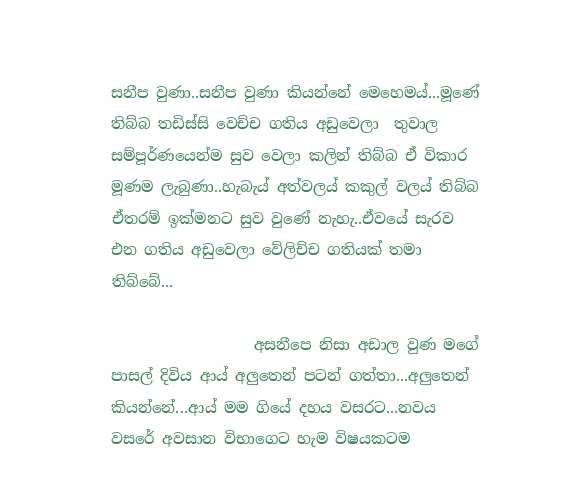සනීප වුණා..සනීප වුණා කියන්නේ මෙහෙමය්...මූණේ තිබ්බ තඩිස්සි වෙච්ච ගතිය අඩුවෙලා  තුවාල සම්පූර්ණයෙන්ම සුව වෙලා කලින් තිබ්බ ඒ විකාර මූණම ලැබුණා..හැබැය් අත්වලය් කකුල් වලය් තිබ්බ ඒතරම් ඉක්මනට සුව වුණේ නැහැ..ඒවයේ සැරව එන ගතිය අඩුවෙලා වේලිච්ච ගතියක් තමා තිබ්බේ...

                   අසනීපෙ නිසා අඩාල වුණ මගේ පාසල් දිවිය ආය් අලුතෙන් පටන් ගත්තා...අලුතෙන් කියන්නේ...ආය් මම ගියේ දහය වසරට...නවය වසරේ අවසාන විභාගෙට හැම විෂයකටම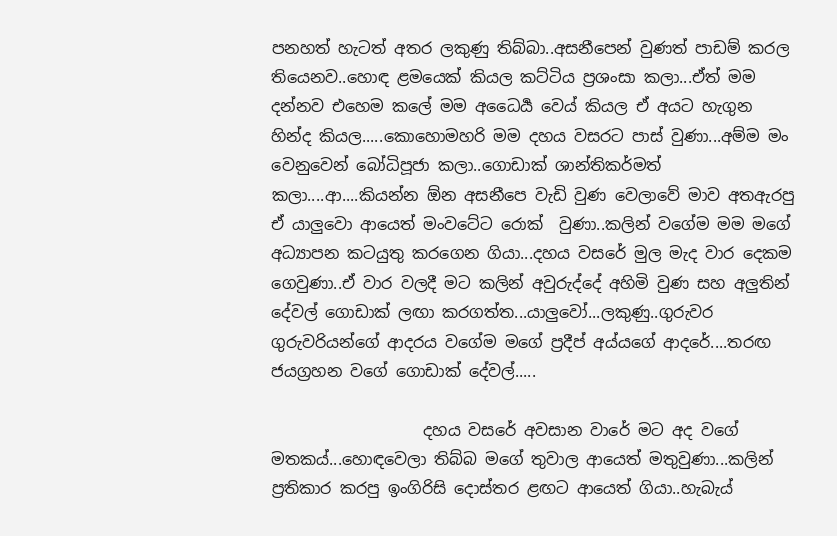පනහත් හැටත් අතර ලකුණු තිබ්බා..අසනීපෙන් වුණත් පාඩම් කරල තියෙනව..හොඳ ළමයෙක් කියල කට්ටිය ප්‍රශංසා කලා...ඒත් මම දන්නව එහෙම කලේ මම අධෛර්‍ය වෙය් කියල ඒ අයට හැගුන හින්ද කියල.....කොහොමහරි මම දහය වසරට පාස් වුණා...අම්ම මං වෙනුවෙන් බෝධිපූජා කලා..ගොඩාක් ශාන්තිකර්මත් කලා....ආ....කියන්න ඕන අසනීපෙ වැඩි වුණ වෙලාවේ මාව අතඇරපු ඒ යාලුවො ආයෙත් මංවටේට රොක්  වුණා..කලින් වගේම මම මගේ අධ්‍යාපන කටයුතු කරගෙන ගියා...දහය වසරේ මුල මැද වාර දෙකම ගෙවුණා..ඒ වාර වලදී මට කලින් අවුරුද්දේ අහිමි වුණ සහ අලුතින් දේවල් ගොඩාක් ලඟා කරගත්ත...යාලුවෝ...ලකුණු..ගුරුවර ගුරුවරියන්ගේ ආදරය වගේම මගේ ප්‍රදීප් අය්යගේ ආදරේ....තරඟ ජයග්‍රහන වගේ ගොඩාක් දේවල්.....

                   දහය වසරේ අවසාන වාරේ මට අද වගේ මතකය්...හොඳවෙලා තිබ්බ මගේ තුවාල ආයෙත් මතුවුණා...කලින් ප්‍රතිකාර කරපු ඉංගිරිසි දොස්තර ළඟට ආයෙත් ගියා..හැබැය්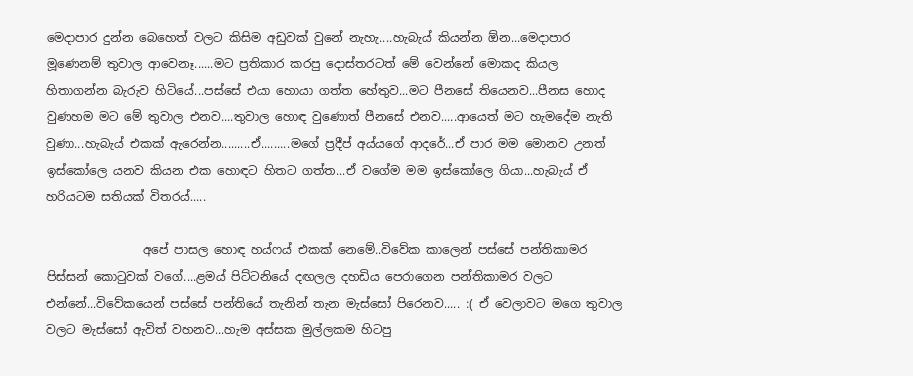මෙදාපාර දුන්න බෙහෙත් වලට කිසිම අඩුවක් වුනේ නැහැ....හැබැය් කියන්න ඕන...මෙදාපාර මූණෙනම් තුවාල ආවෙනෑ......මට ප්‍රතිකාර කරපු දොස්තරටත් මේ වෙන්නේ මොකද කියල හිතාගන්න බැරුව හිටියේ...පස්සේ එයා හොයා ගත්ත හේතුව...මට පීනසේ තියෙනව...පීනස හොද වුණහම මට මේ තුවාල එනව....තුවාල හොඳ වුණොත් පීනසේ එනව.....ආයෙත් මට හැමදේම නැති වුණා...හැබැය් එකක් ඇරෙන්න.........ඒ.........මගේ ප්‍රදීප් අය්යගේ ආදරේ...ඒ පාර මම මොනව උනත් ඉස්කෝලෙ යනව කියන එක හොඳට හිතට ගත්ත...ඒ වගේම මම ඉස්කෝලෙ ගියා...හැබැය් ඒ හරියටම සතියක් විතරය්.....

                අපේ පාසල හොඳ හය්ෆය් එකක් නෙමේ..විවේක කාලෙන් පස්සේ පන්තිකාමර පිස්සන් කොටුවක් වගේ....ළමය් පිට්ටනියේ දඟලල දහඩිය පෙරාගෙන පන්තිකාමර වලට එන්නේ...විවේකයෙන් පස්සේ පන්තියේ තැනින් තැන මැස්සෝ පිරෙනව..... :( ඒ වෙලාවට මගෙ තුවාල වලට මැස්සෝ ඇවිත් වහනව...හැම අස්සක මුල්ලකම හිටපු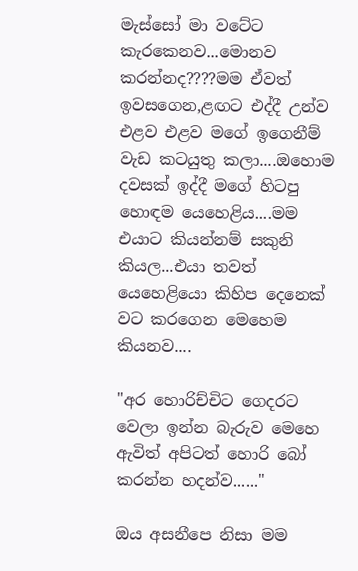මැස්සෝ මා වටේට කැරකෙනව...මොනව කරන්නද????මම ඒවත් ඉවසගෙන,ළඟට එද්දී උන්ව එළව එළව මගේ ඉගෙනීම් වැඩ කටයුතු කලා....ඔහොම දවසක් ඉද්දී මගේ හිටපු හොඳම යෙහෙළිය....මම එයාට කියන්නම් සකුනි කියල...එයා තවත් යෙහෙළියො කිහිප දෙනෙක් වට කරගෙන මෙහෙම කියනව....

"අර හොරිච්චිට ගෙදරට වෙලා ඉන්න බැරුව මෙහෙ ඇවිත් අපිටත් හොරි බෝ කරන්න හදන්ව......"

ඔය අසනීපෙ නිසා මම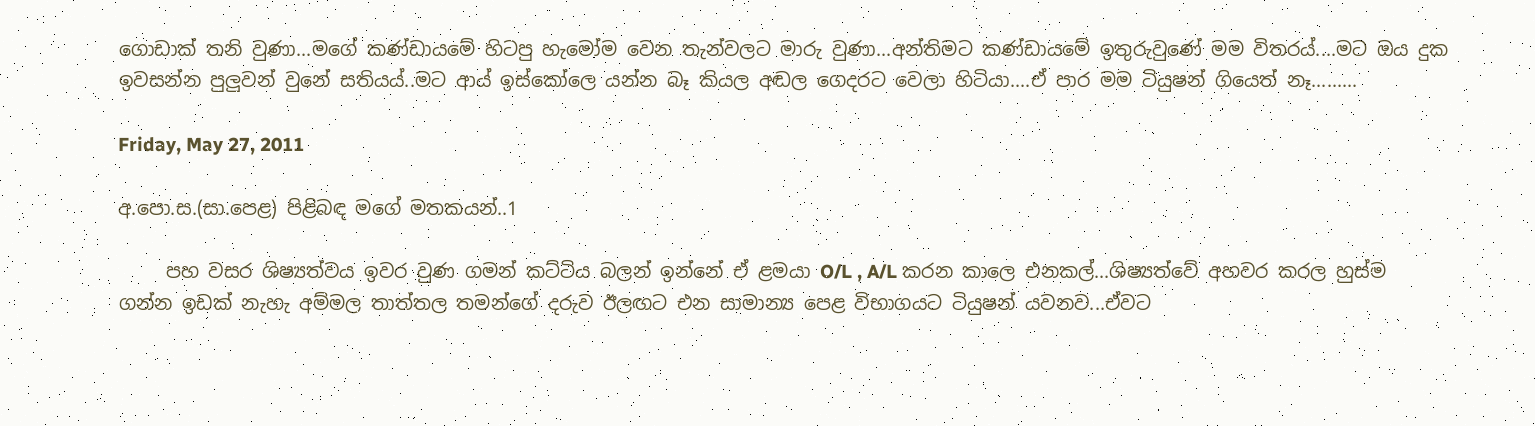ගොඩාක් තනි වුණා...මගේ කණ්ඩායමේ හිටපු හැමෝම වෙන තැන්වලට මාරු වුණා...අන්තිමට කණ්ඩායමේ ඉතුරුවුණේ මම විතරය්....මට ඔය දුක ඉවසන්න පුලුවන් වුනේ සතියය්..මට ආය් ඉස්කෝලෙ යන්න බෑ කියල අඬල ගෙදරට වෙලා හිටියා....ඒ පාර මම ටියුෂන් ගියෙත් නෑ.........

Friday, May 27, 2011

අ.පො.ස.(සා.පෙළ) පිළිබඳ මගේ මතකයන්..1

     පහ වසර ශිෂ්‍යත්වය ඉවර වුණ ගමන් කට්ටිය බලන් ඉන්නේ ඒ ළමයා O/L , A/L කරන කාලෙ එනකල්...ශිෂ්‍යත්වේ අහවර කරල හුස්ම ගන්න ඉඩක් නැහැ අම්මල තාත්තල තමන්ගේ දරුව ඊලඟට එන සාමාන්‍ය පෙළ විභාගයට ටියුෂන් යවනව...ඒවට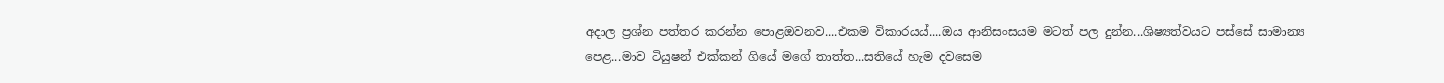අදාල ප්‍රශ්න පත්තර කරන්න පොළඔවනව....එකම විකාරයය්....ඔය ආනිසංසයම මටත් පල දුන්න...ශිෂ්‍යත්වයට පස්සේ සාමාන්‍ය පෙළ...මාව ටියුෂන් එක්කන් ගියේ මගේ තාත්ත...සතියේ හැම දවසෙම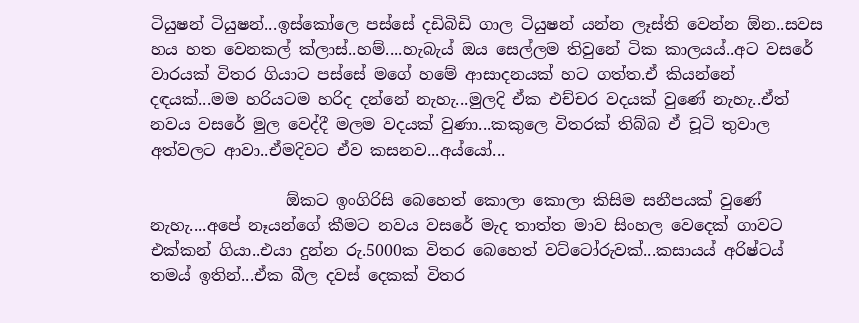ටියුෂන් ටියුෂන්...ඉස්කෝලෙ පස්සේ දඩිබිඩි ගාල ටියුෂන් යන්න ලෑස්ති වෙන්න ඕන..සවස හය හත වෙනකල් ක්ලාස්..හම්....හැබැය් ඔය සෙල්ලම තිවුනේ ටික කාලයය්..අට වසරේ වාරයක් විතර ගියාට පස්සේ මගේ හමේ ආසාදනයක් හට ගත්ත.ඒ කියන්නේ දඳයක්...මම හරියටම හරිද දන්නේ නැහැ...මුලදි ඒක එච්චර වදයක් වුණේ නැහැ..ඒත් නවය වසරේ මුල වෙද්දී මලම වදයක් වුණා...කකුලෙ විතරක් තිබ්බ ඒ චූටි තුවාල අත්වලට ආවා..ඒමදිවට ඒව කසනව...අය්යෝ...

                 ඕකට ඉංගිරිසි බෙහෙත් කොලා කොලා කිසිම සනීපයක් වුණේ නැහැ....අපේ නෑයන්ගේ කීමට නවය වසරේ මැද තාත්ත මාව සිංහල වෙදෙක් ගාවට එක්කන් ගියා..එයා දුන්න රු.5000ක විතර බෙහෙත් වට්ටෝරුවක්...කසායය් අරිෂ්ටය් තමය් ඉතින්...ඒක බීල දවස් දෙකක් විතර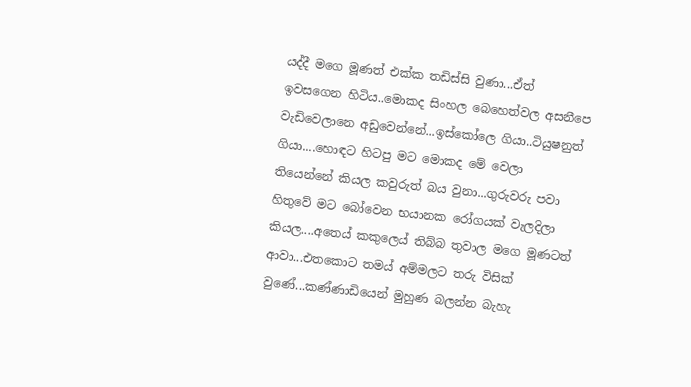යද්දී මගෙ මූණත් එක්ක තඩිස්සි වුණා...ඒත් ඉවසගෙන හිටිය..මොකද සිංහල බෙහෙත්වල අසනීපෙ වැඩිවෙලානෙ අඩුවෙන්නේ...ඉස්කෝලෙ ගියා..ටියුෂනුත් ගියා....හොඳට හිටපු මට මොකද මේ වෙලා තියෙන්නේ කියල කවුරුත් බය වුනා...ගුරුවරු පවා හිතුවේ මට බෝවෙන භයානක රෝගයක් වැලදිලා කියල....අතෙය් කකුලෙය් තිබ්බ තුවාල මගෙ මූණටත් ආවා...එතකොට තමය් අම්මලට තරු විසික් වුණේ...කණ්ණාඩියෙන් මුහුණ බලන්න බැහැ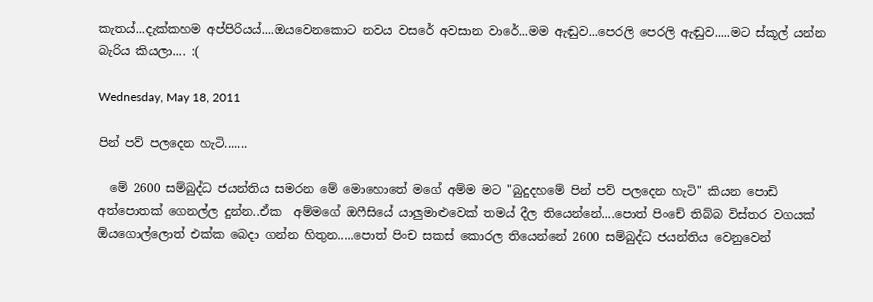කැතය්...දැක්කහම අප්පිරියය්....ඔයවෙනකොට නවය වසරේ අවසාන වාරේ...මම ඇඬුව...පෙරලි පෙරලි ඇඬුව.....මට ස්කූල් යන්න බැරිය කියලා.... :(

Wednesday, May 18, 2011

පින් පව් පලදෙන හැටි.......

  මේ 2600 සම්බුද්ධ ජයන්තිය සමරන මේ මොහොතේ මගේ අම්ම මට "බුදුදහමේ පින් පව් පලදෙන හැටි" කියන පොඩි අත්පොතක් ගෙනල්ල දුන්න..ඒක  අම්මගේ ඔෆීසියේ යාලුමාළුවෙක් තමය් දීල තියෙන්නේ....පොත් පිංචේ තිබ්බ විස්තර වගයක් ඕයගොල්ලොත් එක්ක බෙදා ගන්න හිතුන.....පොත් පිංච සකස් කොරල තියෙන්නේ 2600 සම්බුද්ධ ජයන්තිය වෙනුවෙන්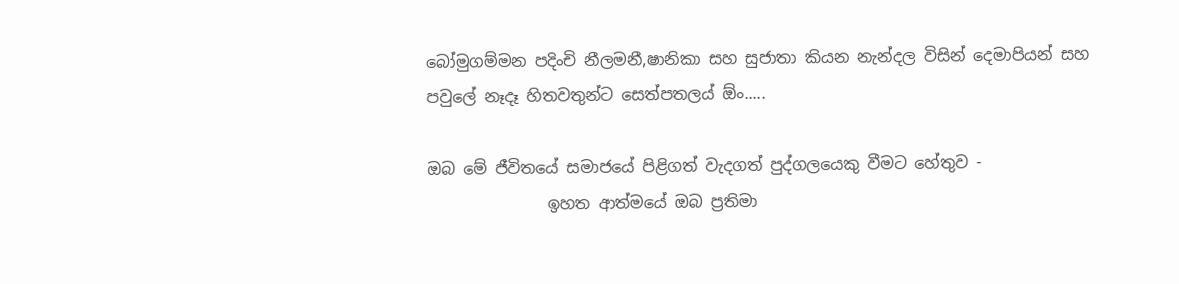බෝමුගම්මන පදිංචි නීලමනී,ෂානිකා සහ සුජාතා කියන නැන්දල විසින් දෙමාපියන් සහ පවුලේ නෑදෑ හිතවතුන්ට සෙත්පතලය් ඕං.....

ඔබ මේ ජීවිතයේ සමාජයේ පිළිගත් වැදගත් පුද්ගලයෙකු වීමට හේතුව -
               ඉහත ආත්මයේ ඔබ ප්‍රතිමා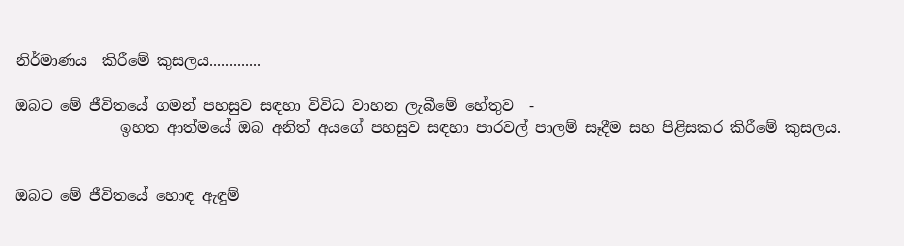නිර්මාණය  කිරීමේ කුසලය.............

ඔබට මේ ජීවිතයේ ගමන් පහසුව සඳහා විවිධ වාහන ලැබීමේ හේතුව  -
              ඉහත ආත්මයේ ඔබ අනිත් අයගේ පහසුව සඳහා පාරවල් පාලම් සෑදීම සහ පිළිසකර කිරීමේ කුසලය.


ඔබට මේ ජීවිතයේ හොඳ ඇඳුම්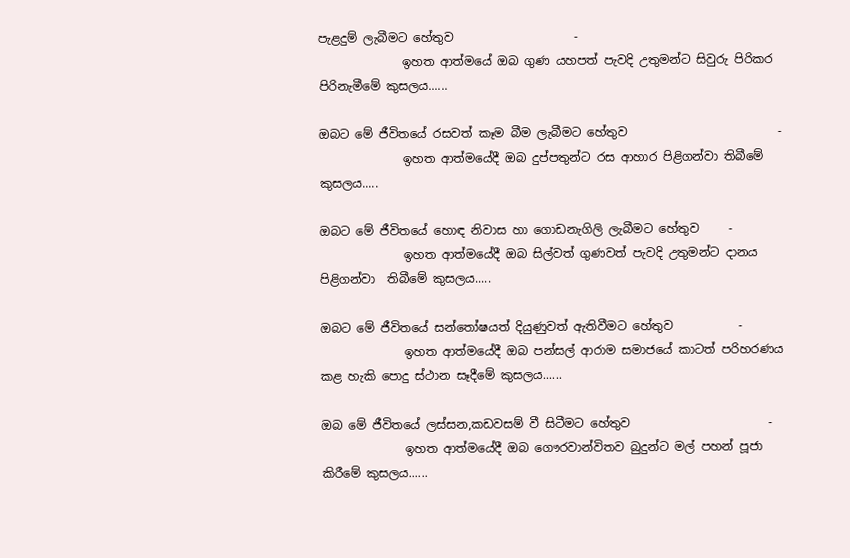පැළදුම් ලැබීමට හේතුව                    -
              ඉහත ආත්මයේ ඔබ ගුණ යහපත් පැවදි උතුමන්ට සිවුරු පිරිකර පිරිනැමීමේ කුසලය......

ඔබට මේ ජීවිතයේ රසවත් කෑම බීම ලැබීමට හේතුව                         -
              ඉහත ආත්මයේදී ඔබ දුප්පතුන්ට රස ආහාර පිළිගන්වා තිබීමේ කුසලය.....

ඔබට මේ ජීවිතයේ හොඳ නිවාස හා ගොඩනැගිලි ලැබීමට හේතුව     -
              ඉහත ආත්මයේදී ඔබ සිල්වත් ගුණවත් පැවදි උතුමන්ට දානය පිළිගන්වා  තිබීමේ කුසලය.....

ඔබට මේ ජීවිතයේ සන්තෝෂයත් දියුණුවත් ඇතිවීමට හේතුව           -
              ඉහත ආත්මයේදී ඔබ පන්සල් ආරාම සමාජයේ කාටත් පරිහරණය කළ හැකි පොදු ස්ථාන සෑදීමේ කුසලය......

ඔබ මේ ජීවිතයේ ලස්සන,කඩවසම් වී සිටීමට හේතුව                       -
              ඉහත ආත්මයේදී ඔබ ගෞරවාන්විතව බුදුන්ට මල් පහන් පූජා කිරීමේ කුසලය......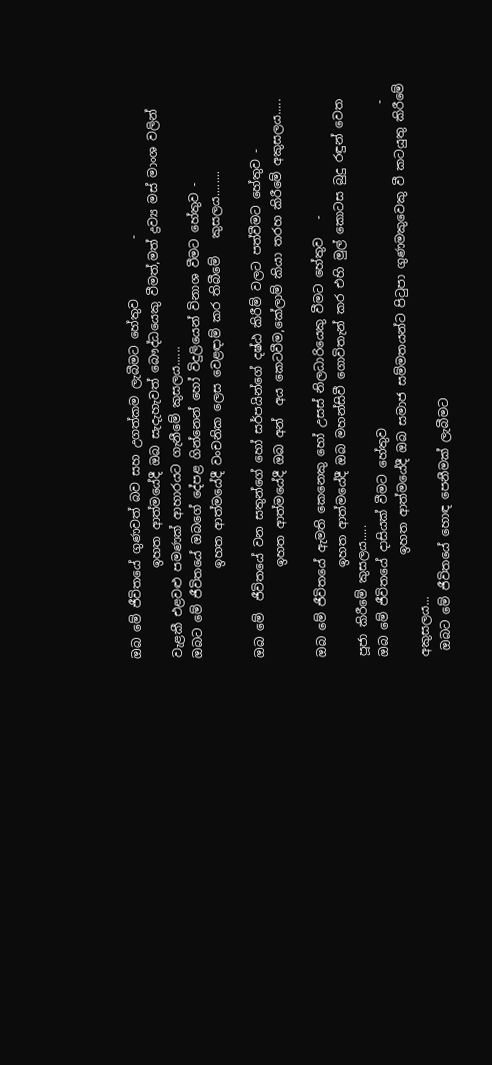ඔබ මේ ජීවිතයේ ගුණවත් බව සහ උගත්කම ලැබීමට හේතුව          -
               ඉහත ආත්මයේදී ඔබ සැදැහැවත් බෞද්ධයෙකු වීමත්,මත් ද්‍රව්‍ය මස් මාංශ වලින් වැළකී එළවළු පමණක් ආහාරයට ගැනීමේ කුසලය......
ඔබට මේ ජීවිතයේ ඔබගේ දේපළ ගින්නෙන් හෝ විදුලියෙන් විනාශ වීමට හේතුව -
               ඉහත ආත්මයේදී වංචනික ලෙස වෙළඳාම් කර තිබීමේ   කුසලය........

ඔබ මේ  ජීවිතයේ වන සතුන්ගේ හෝ සර්පයින්ගේ දෂ්ඨ කිරීම් වලට පත්වීමට හේතුව -
               ඉහත ආත්මයේදී ඔබ අන්  අය කෙටවීම,කේලාම් කියා තරහ කිරීමේ අකුසලය.....

ඔබ මේ ජීවිතයේ ඇමති කෙනෙකු හෝ උසස් නිලධාරියෙකු වීමට හේතුව   -
               ඉහත ආත්මයේදී ඔබ මහන්සිවී ගොවිතැන් කර එහි මුල් කොටස බුදු රඳුන් වෙත පූජා කිරීමේ කුසලය.....
ඔබ මේ ජීවිතයේ දාසියක් වීමට හේතුව                                                      -
                 ඉහත ආත්මයේදී ඔබ සමාජ සම්මතයන්ට පිටුපා ගුණමකුවෙකු වී කටයුතු කිරීමේ අකුසලය...
 ඔබට මේ ජීවිතයේ හොඳ පෙනීමක් ලැබීමට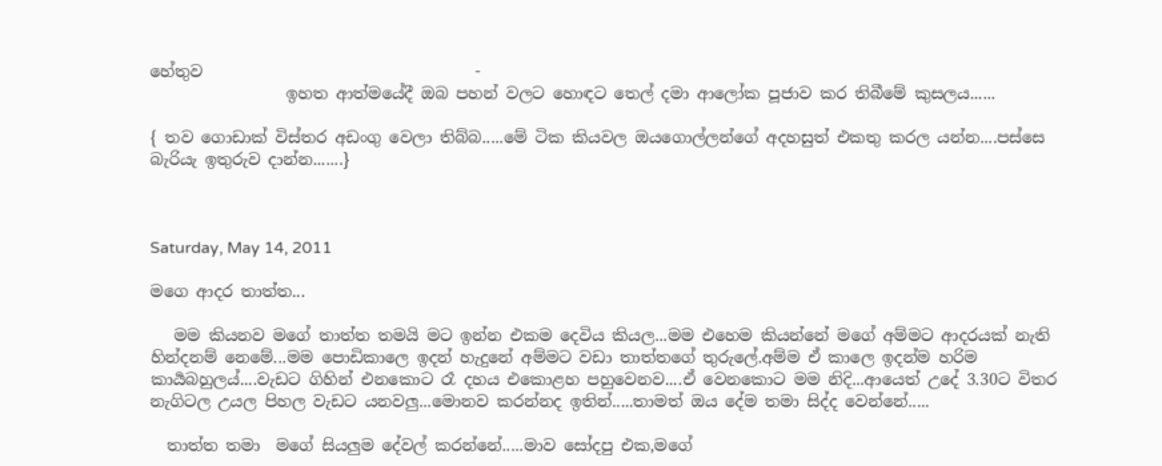හේතුව                                  -
                 ඉහත ආත්මයේදී ඔබ පහන් වලට හොඳට තෙල් දමා ආලෝක පූජාව කර තිබීමේ කුසලය......

{ තව ගොඩාක් විස්තර අඩංගු වෙලා තිබ්බ.....මේ ටික කියවල ඔයගොල්ලන්ගේ අදහසුත් එකතු කරල යන්න....පස්සෙ බැරියැ ඉතුරුව දාන්න.......}



Saturday, May 14, 2011

මගෙ ආදර තාත්ත...

   මම කියනව මගේ තාත්ත තමයි මට ඉන්න එකම දෙවිය කියල...මම එහෙම කියන්නේ මගේ අම්මට ආදරයක් නැති හින්දනම් නෙමේ...මම පොඩිකාලෙ ඉදන් හැදුනේ අම්මට වඩා තාත්තගේ තුරුලේ.අම්ම ඒ කාලෙ ඉදන්ම හරිම කාර්‍යබහුලය්....වැඩට ගිහින් එනකොට රෑ දහය එකොළහ පහුවෙනව....ඒ වෙනකොට මම නිදි...ආයෙත් උදේ 3.30ට විතර නැගිටල උයල පිහල වැඩට යනවලු...මොනව කරන්නද ඉතින්.....තාමත් ඔය දේම තමා සිද්ද වෙන්නේ.....

  තාත්ත තමා  මගේ සියලුම දේවල් කරන්නේ.....මාව සෝදපු එක,මගේ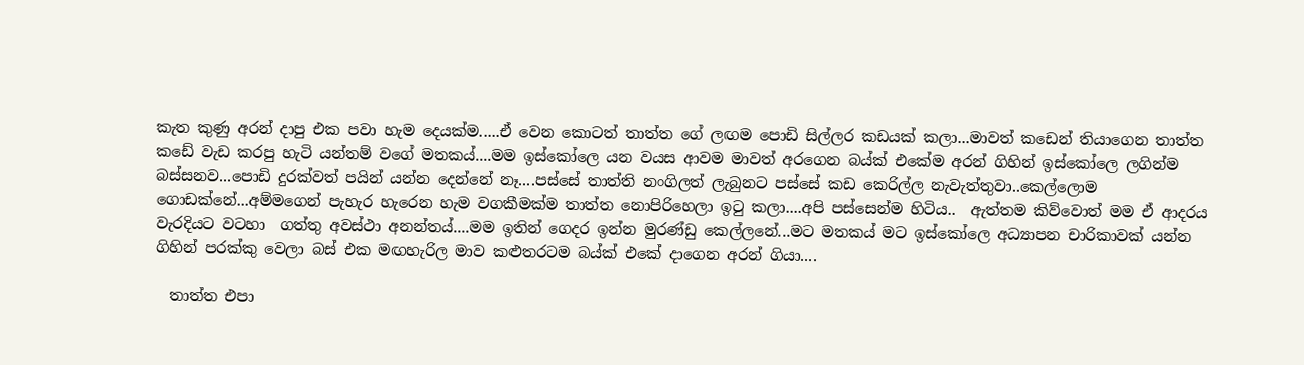කැත කුණු අරන් දාපු එක පවා හැම දෙයක්ම.....ඒ වෙන කොටත් තාත්ත ගේ ලඟම පොඩි සිල්ලර කඩයක් කලා...මාවත් කඩෙන් තියාගෙන තාත්ත කඩේ වැඩ කරපු හැටි යන්තම් වගේ මතකය්....මම ඉස්කෝලෙ යන වයස ආවම මාවත් අරගෙන බය්ක් එකේම අරන් ගිහින් ඉස්කෝලෙ ලගින්ම බස්සනව...පොඩි දුරක්වත් පයින් යන්න දෙන්නේ නෑ....පස්සේ තාත්ති නංගිලත් ලැබුනට පස්සේ කඩ කෙරිල්ල නැවැත්තුවා..කෙල්ලොම ගොඩක්නේ...අම්මගෙන් පැහැර හැරෙන හැම වගකීමක්ම තාත්ත නොපිරිහෙලා ඉටු කලා....අපි පස්සෙන්ම හිටිය..  ඇත්තම කිව්වොත් මම ඒ ආදරය වැරදියට වටහා  ගත්තු අවස්ථා අනන්තය්....මම ඉතින් ගෙදර ඉන්න මුරණ්ඩු කෙල්ලනේ...මට මතකය් මට ඉස්කෝලෙ අධ්‍යාපන චාරිකාවක් යන්න ගිහින් පරක්කු වෙලා බස් එක මඟහැරිල මාව කළුතරටම බය්ක් එකේ දාගෙන අරන් ගියා....

  තාත්ත එපා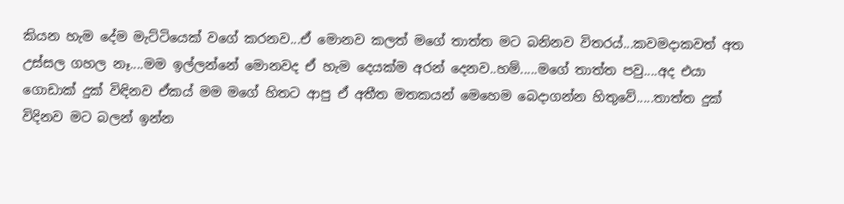කියන හැම දේම මැට්ටියෙක් වගේ කරනව...ඒ මොනව කලත් මගේ තාත්ත මට බනිනව විතරය්...කවමදාකවත් අත උස්සල ගහල නෑ....මම ඉල්ලන්නේ මොනවද ඒ හැම දෙයක්ම අරන් දෙනව..හම්.....මගේ තාත්ත පවු....අද එයා ගොඩාක් දුක් විඳිනව ඒකය් මම මගේ හිතට ආපු ඒ අතීත මතකයන් මෙහෙම බෙදාගන්න හිතුවේ.....තාත්ත දුක් විදිනව මට බලන් ඉන්න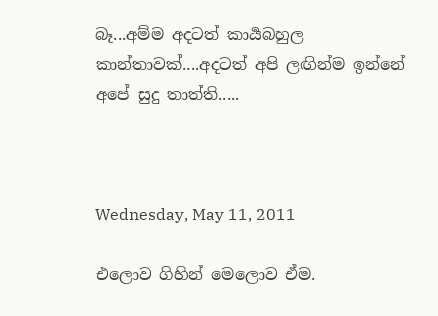බෑ...අම්ම අදටත් කාර්‍යබහුල කාන්තාවක්....අදටත් අපි ලඟින්ම ඉන්නේ අපේ සුදු තාත්ති.....



Wednesday, May 11, 2011

එලොව ගිහින් මෙලොව ඒම.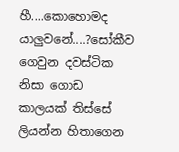හී....කොහොමද යාලුවනේ....?සෝකීව ගෙවුන දවස්ටික නිසා ගොඩ කාලයක් තිස්සේ ලියන්න හිතාගෙන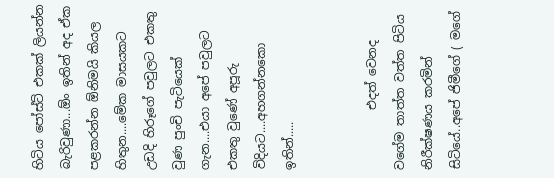හිටිය පෝස්ට් එකක් ලියන්න බැරිවුණා...ඕං ඉතින් අද ඒක පළකරන්න ඕනිමයි කියල හිතුන....මේක මාසයකට උඩදි හිරූගේ පවුලට එකතු වුණ පුංචි පැටියෙක් ගැන....එයා අපේ පවුලට එකතු වුණේ අපූරු විදියට....අහගන්නකො ඉතින්.....


          එදත් වෙනද වගේම තාත්ත වත්ත පිටිය නිරීක්ෂණය කරමින් සිටියේ..අපේ ජිමීගේ ( මගේ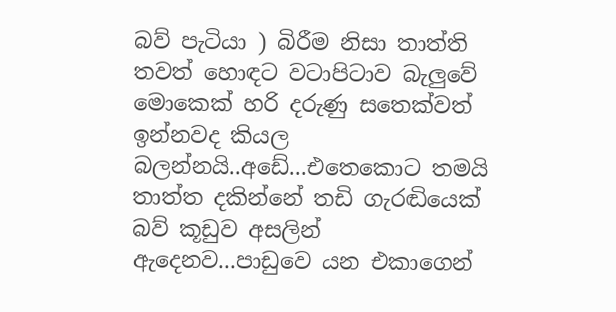බව් පැටියා ) බිරීම නිසා තාත්ති තවත් හොඳට වටාපිටාව බැලුවේ මොකෙක් හරි දරුණු සතෙක්වත් ඉන්නවද කියල බලන්නයි..අඩේ...එතෙකොට තමයි තාත්ත දකින්නේ තඩි ගැරඬියෙක් බව් කූඩුව අසලින් ඇදෙනව...පාඩුවෙ යන එකාගෙන්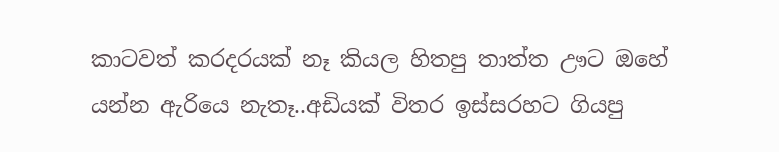කාටවත් කරදරයක් නෑ කියල හිතපු තාත්ත ඌට ඔහේ යන්න ඇරියෙ නැතෑ..අඩියක් විතර ඉස්සරහට ගියපු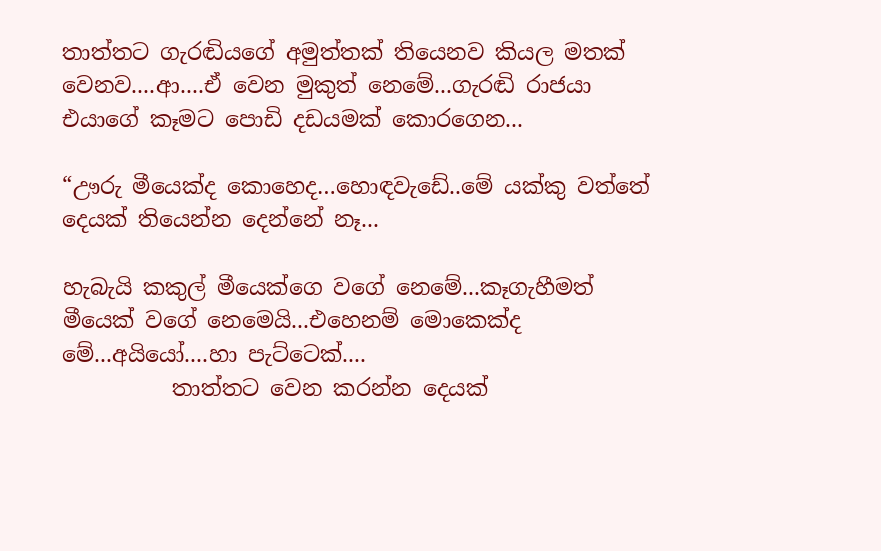තාත්තට ගැරඬියගේ අමුත්තක් තියෙනව කියල මතක් වෙනව....ආ....ඒ වෙන මුකුත් නෙමේ...ගැරඬි රාජයා එයාගේ කෑමට පොඩි දඩයමක් කොරගෙන...

“ඌරු මීයෙක්ද කොහෙද…හොඳවැඩේ..මේ යක්කු වත්තේ දෙයක් තියෙන්න දෙන්නේ නෑ...

හැබැයි කකුල් මීයෙක්ගෙ වගේ නෙමේ...කෑගැහීමත් මීයෙක් වගේ නෙමෙයි...එහෙනම් මොකෙක්ද මේ...අයියෝ....හා පැට්ටෙක්....
          තාත්තට වෙන කරන්න දෙයක්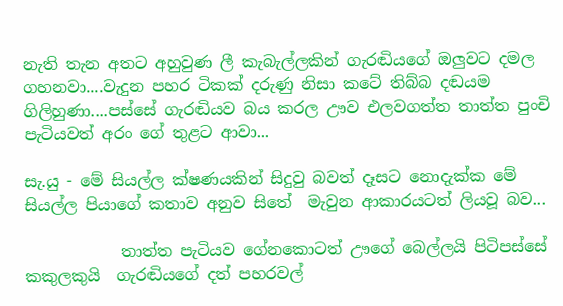නැති තැන අතට අහුවුණ ලී කැබැල්ලකින් ගැරඬියගේ ඔලුවට දමල ගහනවා....වැදුන පහර ටිකක් දරුණු නිසා කටේ තිබ්බ දඬයම ගිලිහුණා....පස්සේ ගැරඬියව බය කරල ඌව එලවගත්ත තාත්ත පුංචි පැටියවත් අරං ගේ තුළට ආවා...

සැ.යු - මේ සියල්ල ක්ෂණයකින් සිදුවු බවත් දෑසට නොදැක්ක මේ සියල්ල පියාගේ කතාව අනුව සිතේ  මැවුන ආකාරයටත් ලියවූ බ‍ව...

            තාත්ත පැටියව ගේනකොටත් ඌගේ බෙල්ලයි පිටිපස්සේ කකුලකුයි  ගැරඬියගේ දත් පහරවල්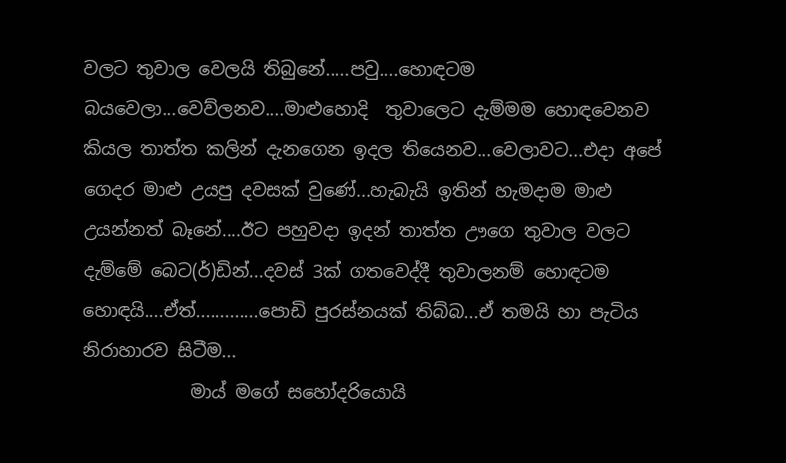වලට තුවාල වෙලයි තිබුනේ.....පවු....හොඳටම බයවෙලා...වෙව්ලනව....මාළුහොදි  තුවාලෙට දැම්මම හොඳවෙනව කියල තාත්ත කලින් දැනගෙන ඉදල තියෙනව...වෙලාවට...එදා අපේ ගෙදර මාළු උයපු දවසක් වුණේ...හැබැයි ඉතින් හැමදාම මාළු උයන්නත් බෑනේ....ඊට පහුවදා ඉදන් තාත්ත ඌගෙ තුවාල වලට දැම්මේ බෙට(ර්)ඩින්...දවස් 3ක් ගතවෙද්දී තුවාලනම් හොඳටම හොඳයි....ඒත්.............පොඩි පුරස්නයක් තිබ්බ...ඒ තමයි හා පැටිය නිරාහාරව සිටීම...
            මාය් මගේ සහෝදරියොයි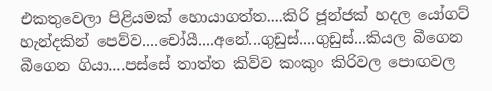එකතුවෙලා පිළියමක් හොයාගත්ත....කිරි ජූන්ජක් හදල යෝගට් හැන්දකින් පෙව්ව....චෝයී....අනේ...ගුඩුස්....ගුඩුස්...කියල බීගෙන බීගෙන ගියා....පස්සේ තාත්ත කිව්ව කංකුං කිරිවල පොඟවල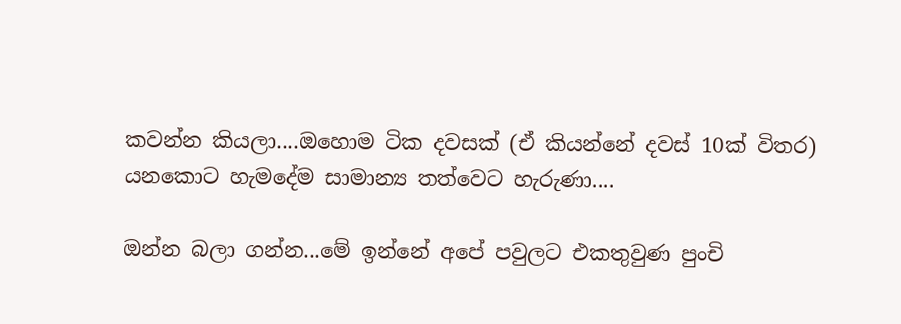කවන්න කියලා....ඔහොම ටික දවසක් (ඒ කියන්නේ දවස් 10ක් විතර) යනකොට හැමදේම සාමාන්‍ය තත්වෙට හැරුණා....

ඔන්න බලා ගන්න...මේ ඉන්නේ අපේ පවුලට එකතුවුණ පුංචි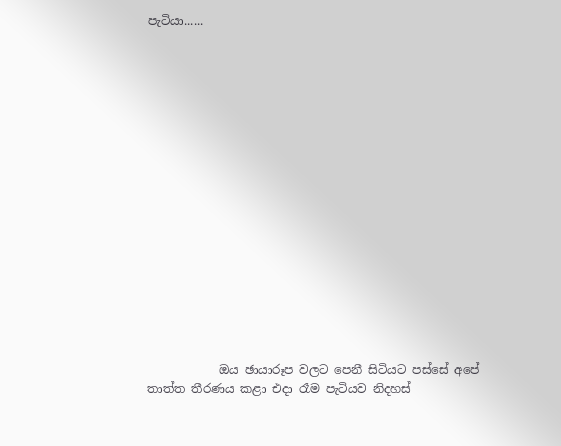පැටියා......

















            ඔය ඡායාරූප වලට පෙනී සිටියට පස්සේ අපේ තාත්ත තීරණය කළා එදා රෑම පැටියව නිදහස්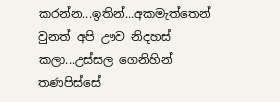කරන්න...ඉතින්...අකමැත්තෙන් වුනත් අපි ඌව නිදහස් කලා...උස්සල ගෙනිහින් තණපිස්සේ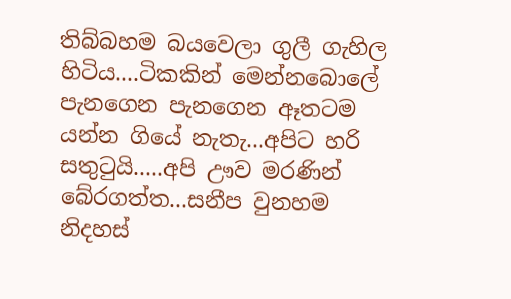තිබ්බහම බයවෙලා ගුලී ගැහිල හිටිය....ටිකකින් මෙන්නබොලේ පැනගෙන පැනගෙන ඈතටම යන්න ගියේ නැතැ...අපිට හරි සතුටුයි.....අපි ඌව මරණින් බේරගත්ත...සනීප වුනහම නිදහස්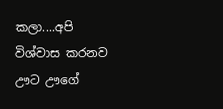කලා....අපි විශ්වාස කරනව ඌට ඌගේ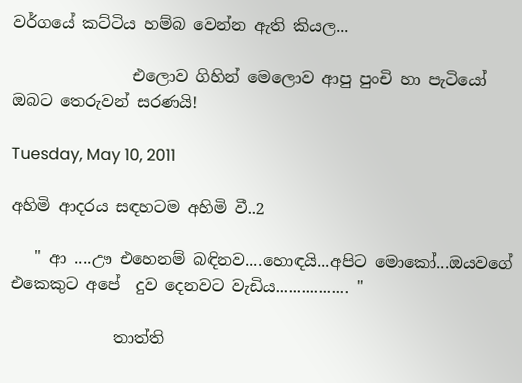වර්ගයේ කට්ටිය හම්බ වෙන්න ඇති කියල...

               එලොව ගිහින් මෙලොව ආපු පුංචි හා පැටියෝ ඔබට තෙරුවන් සරණයි!

Tuesday, May 10, 2011

අහිමි ආදරය සඳහටම අහිමි වී..2

   " ආ ....ඌ එහෙනම් බඳිනව....හොඳයි...අපිට මොකෝ...ඔයවගේ එකෙකුට අපේ  දුව දෙනවට වැඩිය................. "

             තාත්ති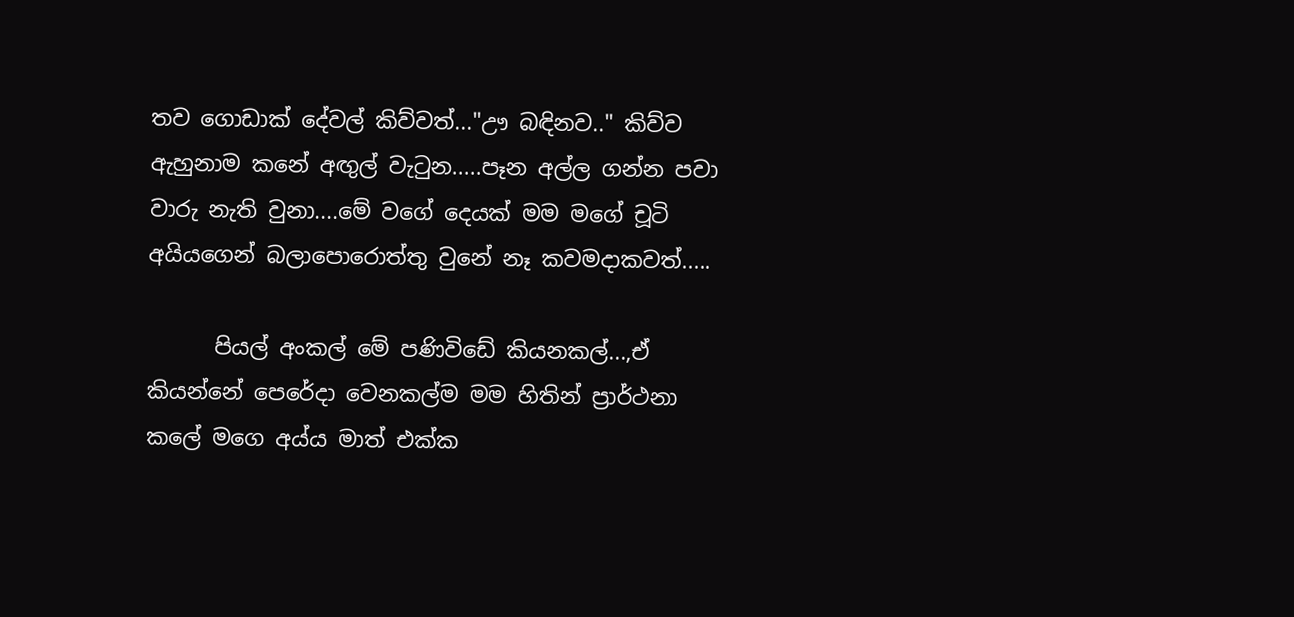තව ගොඩාක් දේවල් කිව්වත්..."ඌ බඳිනව.." කිව්ව ඇහුනාම කනේ අඟුල් වැටුන.....පෑන අල්ල ගන්න පවා වාරු නැති වුනා....මේ වගේ දෙයක් මම මගේ චූටි අයියගෙන් බලාපොරොත්තු වුනේ නෑ කවමදාකවත්.....

      පියල් අංකල් මේ පණිවිඩේ කියනකල්...,ඒ කියන්නේ පෙරේදා වෙනකල්ම මම හිතින් ප්‍රාර්ථනා කලේ මගෙ අය්ය මාත් එක්ක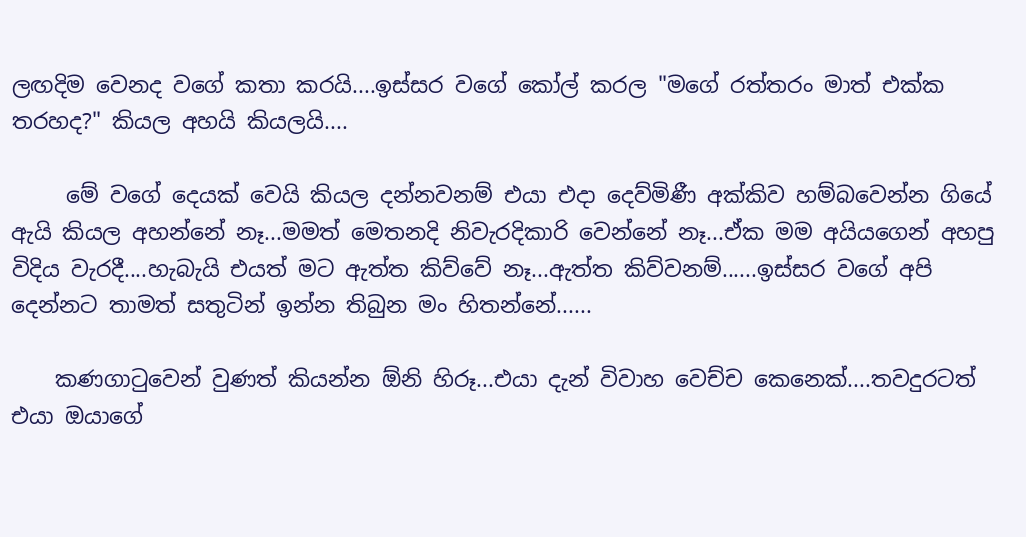ලඟදිම වෙනද වගේ කතා කරයි....ඉස්සර වගේ කෝල් කරල "මගේ රත්තරං මාත් එක්ක තරහද?" කියල අහයි කියලයි....

     මේ වගේ දෙයක් වෙයි කියල දන්නවනම් එයා එදා දෙව්මිණී අක්කිව හම්බවෙන්න ගියේ ඇයි කියල අහන්නේ නෑ...මමත් මෙතනදි නිවැරදිකාරි වෙන්නේ නෑ...ඒක මම අයියගෙන් අහපු විදිය වැරදී....හැබැයි එයත් මට ඇත්ත කිව්වේ නෑ...ඇත්ත කිව්වනම්......ඉස්සර වගේ අපි දෙන්නට තාමත් සතුටින් ඉන්න තිබුන මං හිතන්නේ......

    කණගාටුවෙන් වුණත් කියන්න ඕනි හිරූ...එයා දැන් විවාහ වෙච්ච කෙනෙක්....තවදුරටත් එයා ඔයාගේ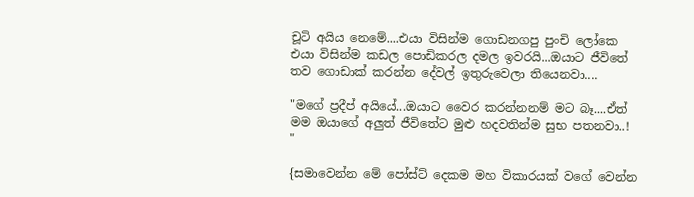චූටි අයිය නෙමේ....එයා විසින්ම ගොඩනගපු පුංචි ලෝකෙ එයා විසින්ම කඩල පොඩිකරල දමල ඉවරයි...ඔයාට ජීවිතේ තව ගොඩාක් කරන්න දේවල් ඉතුරුවෙලා තියෙනවා....

"මගේ ප්‍රදීප් අයියේ...ඔයාට වෛර කරන්නනම් මට බෑ....ඒත් මම ඔයාගේ අලුත් ජීවිතේට මුළු හදවතින්ම සුභ පතනවා..! "

{සමාවෙන්න මේ පෝස්ට් දෙකම මහ විකාරයක් වගේ වෙන්න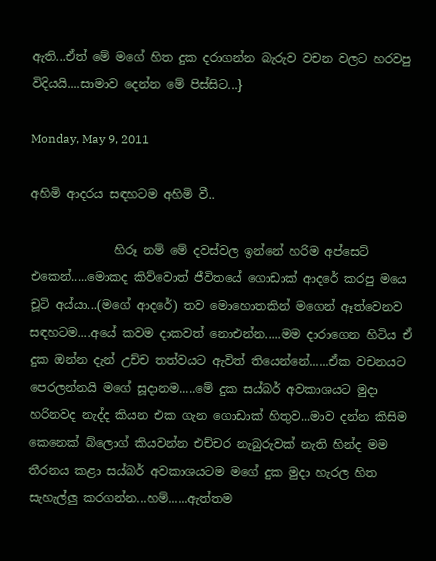ඇති...ඒත් මේ මගේ හිත දුක දරාගන්න බැරුව වචන වලට හරවපු විදියයි....සාමාව දෙන්න මේ පිස්සිට...}

Monday, May 9, 2011

අහිමි ආදරය සඳහටම අහිමි වී..

              හිරූ නම් මේ දවස්වල ඉන්නේ හරිම අප්සෙට් එකෙන්.....මොකද කිව්වොත් ජීවිතයේ ගොඩාක් ආදරේ කරපු මයෙ චූටි අය්යා...(මගේ ආදරේ) තව මොහොතකින් මගෙන් ඈත්වෙනව සඳහටම....අයේ කවම දාකවත් නොඑන්න.....මම දාරාගෙන හිටිය ඒ දුක ඔන්න දැන් උච්ච තත්වයට ඇවිත් තියෙන්නේ......ඒක වචනයට පෙරලන්නයි මගේ සූදානම.....මේ දුක සය්බර් අවකාශයට මුදා හරිනවද නැද්ද කියන එක ගැන ගොඩාක් හිතුව...මාව දන්න කිසිම කෙනෙක් ‍බ්ලොග් කියවන්න එච්චර නැබුරුවක් නැති හින්ද මම තීරනය කළා සය්බර් අවකාශයටම මගේ දුක මුදා හැරල හිත සැහැල්ලු කරගන්න...හම්......ඇත්තම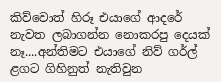කිව්වොත් හිරූ එයාගේ ආදරේ නැවත ලබාගන්න නොකරපු දෙයක් නෑ....අන්තිමට එයාගේ නිව් ගර්ල් ළග‍ට ගිහිනුත් නැතිවුන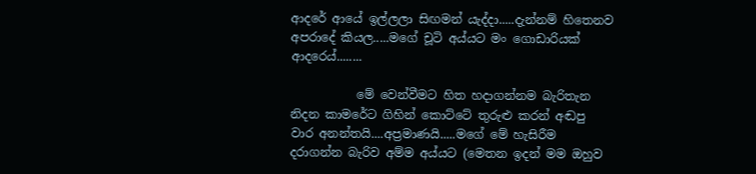ආදරේ ආයේ ඉල්ලලා සිඟමන් යැද්දා.....දැන්නම් හිතෙනව අපරාදේ කියල.....මගේ චූටි අය්යට මං ගොඩාරියක් ආදරෙය්........

           මේ වෙන්වීමට හිත හදාගන්නම බැරිතැන නිදන කාමරේට ගිහින් කොට්ටේ තුරුළු කරන් අඬපු වාර අනන්තයි....අප්‍රමාණයි.....මගේ මේ හැසිරීම දරාගන්න බැරිව අම්ම අය්යට (මෙතන ඉදන් මම ඔහුව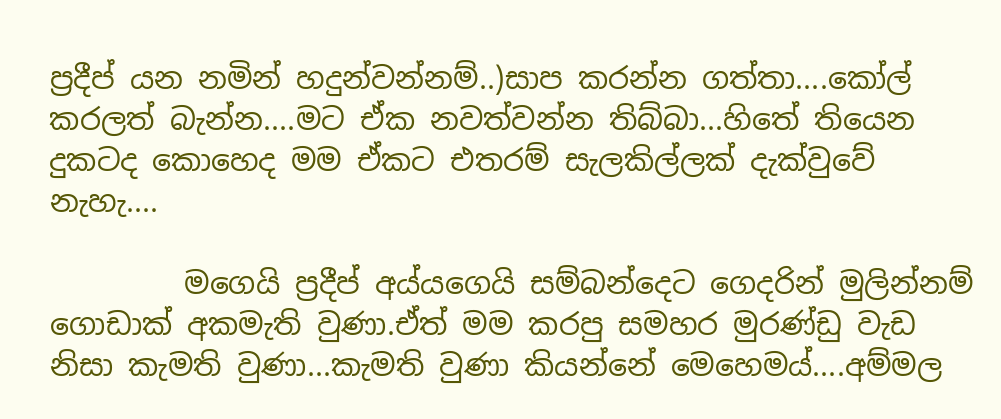ප්‍රදීප් යන නමින් හදුන්වන්නම්..)සාප කරන්න ගත්තා....කෝල් කරලත් බැන්න....මට ඒක නවත්වන්න තිබ්බා...හිතේ තියෙන දුකටද කොහෙද මම ඒකට එතරම් සැලකිල්ලක් දැක්වුවේ නැහැ....

         මගෙයි ප්‍රදීප්‍ අය්යගෙයි සම්බන්දෙට ගෙදරින් මුලින්නම් ගොඩාක් අකමැති වුණා.ඒත් මම කරපු සමහර මුරණ්ඩු වැඩ නිසා කැමති වුණා...කැමති වුණා කියන්නේ මෙහෙමය්....අම්මල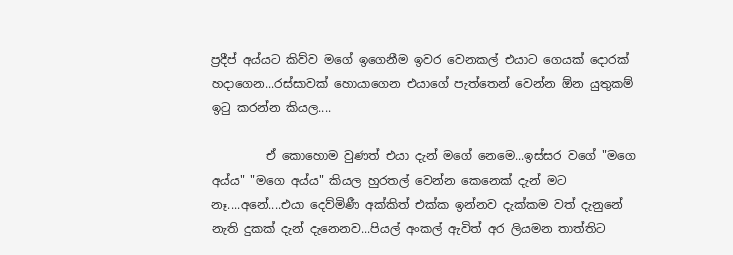ප්‍රදීප් අය්යට කිව්ව මගේ ඉගෙනීම ඉවර වෙනකල් එයාට ගෙයක් දොරක් හදාගෙන...රස්සාවක් හොයාගෙන එයාගේ පැත්තෙන් වෙන්න ඕන යුතුකම් ඉටු කරන්න කියල....

         ඒ කොහොම වුණත් එයා දැන් මගේ නෙමෙ...ඉස්සර වගේ "මගෙ අය්ය" "මගෙ අය්ය" කියල හුරතල් වෙන්න කෙනෙක් දැන් මට නෑ....අනේ....එයා දෙව්මිණී අක්කිත් එක්ක ඉන්නව දැක්කම වත් දැනුනේ නැති දුකක් දැන් දැනෙනව...පියල් අංකල් ඇවිත් අර ලියමන තාත්තිට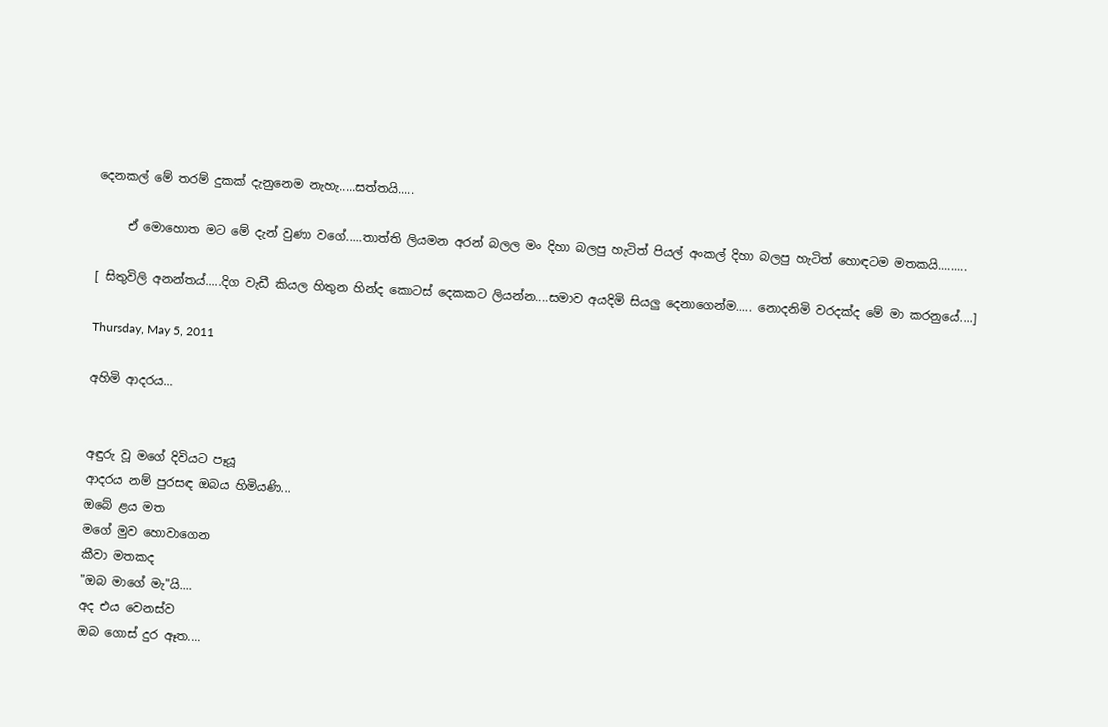දෙනකල් මේ තරම් දුකක් දැනුනෙම නැහැ.....සත්තයි.....

     ඒ මොහොත මට මේ දැන් වුණා වගේ.....තාත්ති ලියමන අරන් බලල මං දිහා බලපු හැටිත් පියල් අංකල් දිහා බලපු හැටිත් හොඳටම මතකයි.........

[ සිතුවිලි අනන්තය්.....දිග වැඩී කියල හිතුන හින්ද කොටස් දෙකකට ලියන්න....සමාව අයදිමි සියලු දෙනාගෙන්ම..... නොදනිමි වරදක්ද මේ මා කරනුයේ....]

Thursday, May 5, 2011

අහිමි ආදරය...


අඳුරු වූ මගේ දිවියට පෑයූ
ආදරය නම් පුරසඳ ඔබය හිමියණි...
ඔබේ ළය මත
මගේ මුව හොවාගෙන
කීවා මතකද
"ඔබ මාගේ මැ"යි....
අද එය වෙනස්ව
ඔබ ගොස් දුර ඈත....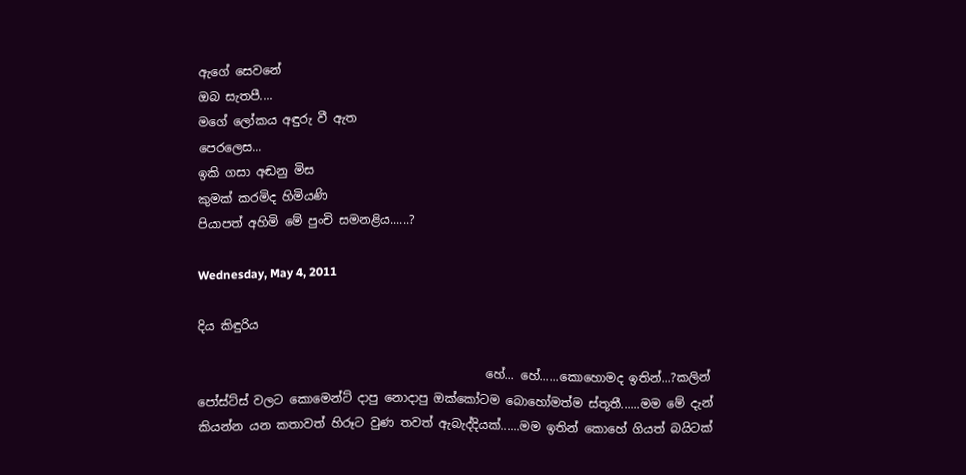ඇගේ සෙවනේ
ඔබ සැතපී....
මගේ ලෝකය අඳුරු වී ඇත
පෙරලෙස...
ඉකි ගසා අඬනු මිස ‍
කුමක් කරමිද හිමියණි
පියාපත් අහිමි මේ පුංචි සමනළිය......?

Wednesday, May 4, 2011

දිය කිඳුරිය

                                                හේ... හේ......කොහොමද ඉතින්...?කලින් පෝස්ට්ස් වලට කොමෙන්ට් දාපු නොදාපු ඔක්කෝටම බොහෝමත්ම ස්තූතී......මම මේ දැන් කියන්න යන කතාවත් හිරූට වුණ තවත් ඇබැද්දියක්......මම ඉතින් කොහේ ගියත් බයිටක්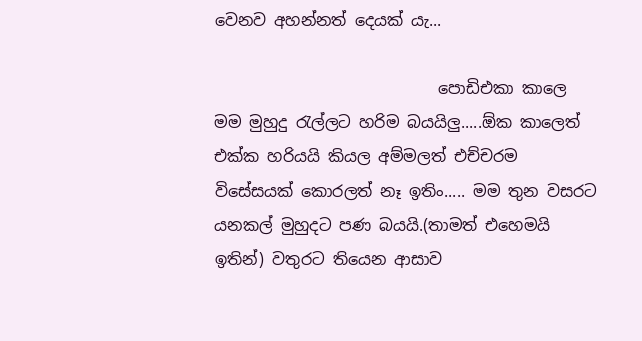වෙනව අහන්නත් දෙයක් යැ...

                            පොඩිඑකා කාලෙ මම මුහුදු රැල්ලට හරිම බයයිලු.....ඕක කාලෙත් එක්ක හරියයි කියල අම්මලත් එච්චරම විසේසයක් කොරලත් නෑ ඉතිං..... මම තුන වසරට යනකල් මුහුදට පණ බයයි.(තාමත් එහෙමයි ඉතින්) වතුරට තියෙන ආසාව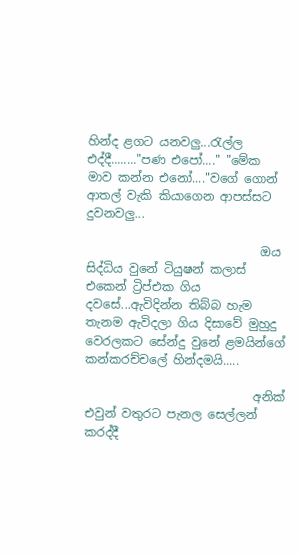හින්ද ළගට යනවලු...රැල්ල එද්දී........"පණ එපෝ...." "මේක මාව කන්න එනෝ...."වගේ ගොන් ආතල් වැකි කියාගෙන ආපස්සට දුවනවලු...

                             ඔය සිද්ධිය වුනේ ටියුෂන් කලාස් එකෙන් ට්‍රිප්එක ගිය දවසේ...ඇවිදින්න තිබ්බ හැම තැනම ඇවිදලා ගිය දිසාවේ මුහුදු වෙරලකට සේන්දු වුනේ ළමයින්ගේ කන්කරච්චලේ හින්දමයි.....

                            අනික් එවුන් වතුරට පැනල සෙල්ලන් කරද්දී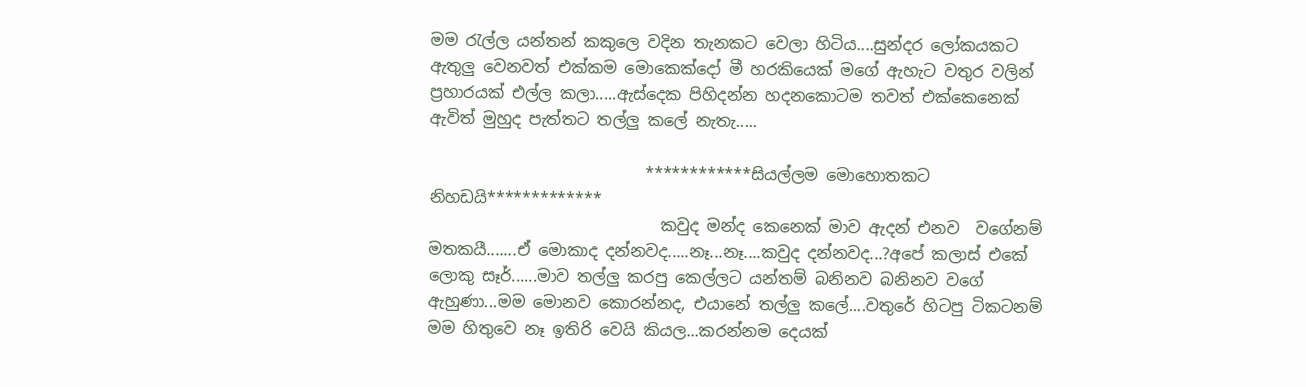මම රැල්ල යන්තන් කකුලෙ වදින තැනකට වෙලා හිටිය....සුන්දර ලෝකයකට ඇතුලු වෙනවත් එක්කම මොකෙක්දෝ මී හරකියෙක් මගේ ඇහැට වතුර වලින් ප්‍රහාරයක් එල්ල කලා.....ඇස්දෙක පිහිදන්න හදනකොටම තවත් එක්කෙනෙක් ඇවිත් මුහුද පැත්තට තල්ලු කලේ නැතැ.....

                           ************සියල්ලම මොහොතකට නිහඩයි*************
                             කවුද මන්ද කෙනෙක් මාව ඇදන් එනව  වගේනම් මතකයී.......ඒ මොකාද දන්නවද.....නෑ...නෑ....කවුද දන්නවද...?අපේ කලාස් එකේ ලොකු සෑර්......මාව තල්ලු කරපු කෙල්ලට යන්තම් බනිනව බනිනව වගේ ඇහුණා...මම මොනව කොරන්නද, එයානේ තල්ලු කලේ....වතුරේ හිටපු ටිකටනම් මම හිතුවෙ නෑ ඉතිරි වෙයි කියල...කරන්නම දෙයක්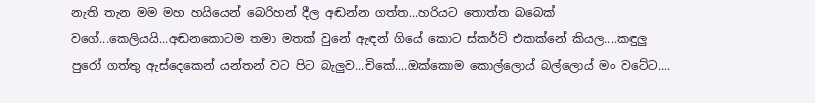නැති තැන මම මහ හයියෙන් බෙරිහන් දීල අඬන්න ගත්ත...හරියට තොත්ත බබෙක් ව‍ගේ...කෙලියයි...අඬනකොටම තමා මතක් වුනේ ඇඳන් ගියේ කොට ස්කර්ට් එකක්නේ කියල....කඳුලු පුරෝ ගත්තු ඇස්දෙකෙන් යන්තන් වට පිට බැලුව...චිකේ....ඔක්කොම කොල්ලොය් බල්ලොය් මං වටේට....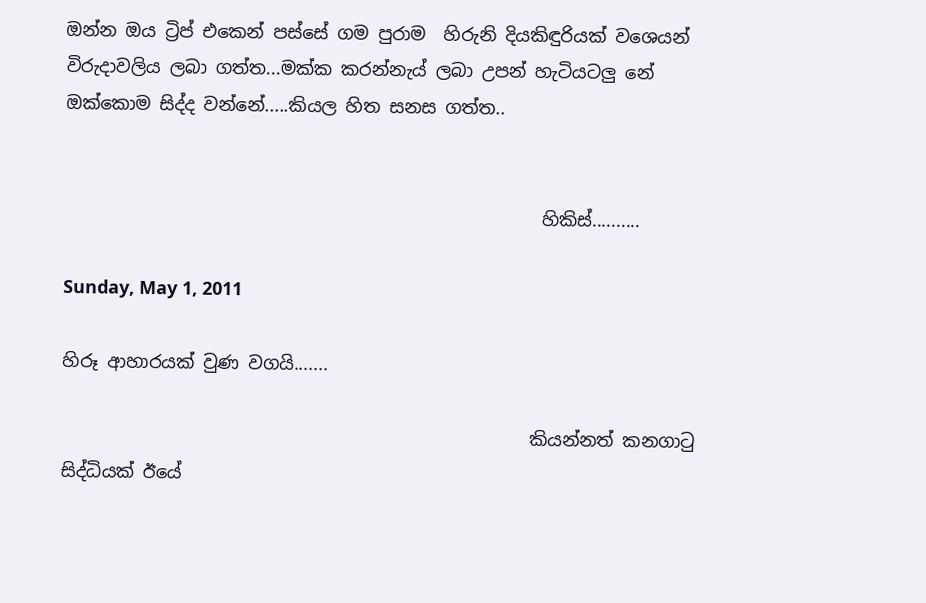ඔන්න ඔය ට්‍රිප් එකෙන් පස්සේ ගම පුරාම  හිරුනි දියකිඳුරියක් වශෙයන් විරුදාවලිය ලබා ගත්ත...මක්ක කරන්නැය් ලබා උපන් හැටියටලු නේ ඔක්කොම සිද්ද වන්නේ.....කියල හිත සනස ගත්ත..


                                                     හිකිස්..........

Sunday, May 1, 2011

හිරූ ආහාරයක් වුණ වගයි.......

                                                    කියන්නත් කනගාටු සිද්ධියක් ඊයේ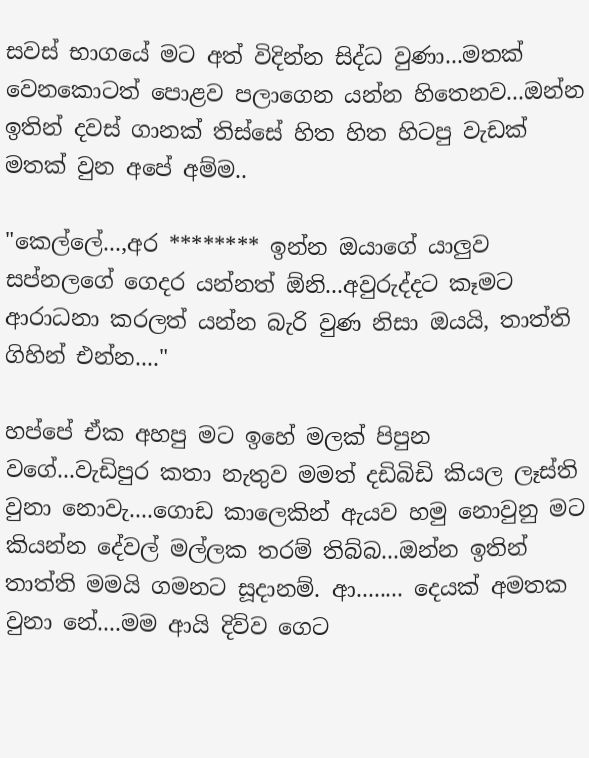සවස් භාගයේ මට අත් විදින්න සිද්ධ වුණා...මතක් වෙනකොටත් පොළව පලාගෙන යන්න හිතෙනව...ඔන්න ඉතින් දවස් ගානක් තිස්සේ හිත හිත හිටපු වැඩක් මතක් වුන අපේ අම්ම..

"කෙල්ලේ...,අර ******** ඉන්න ඔයාගේ යාලුව සප්නලගේ ගෙදර යන්නත් ඕනි...අවුරුද්දට කෑමට ආරාධනා කරලත් යන්න බැරි වුණ නිසා ඔයයි, තාත්ති ගිහින් එන්න...."

හප්පේ ඒක අහපු මට ඉහේ මලක් පිපුන වගේ...වැඩිපුර කතා නැතුව මමත් දඩිබිඩි කියල ලෑස්ති වුනා නොවැ....ගොඩ කාලෙකින් ඇයව හමු නොවුනු මට කියන්න දේවල් මල්ලක තරම් තිබ්බ...ඔන්න ඉතින් තාත්ති මමයි ගමනට සූදානම්. ආ........ දෙයක් අමතක වුනා නේ....මම ආයි දිව්ව ගෙට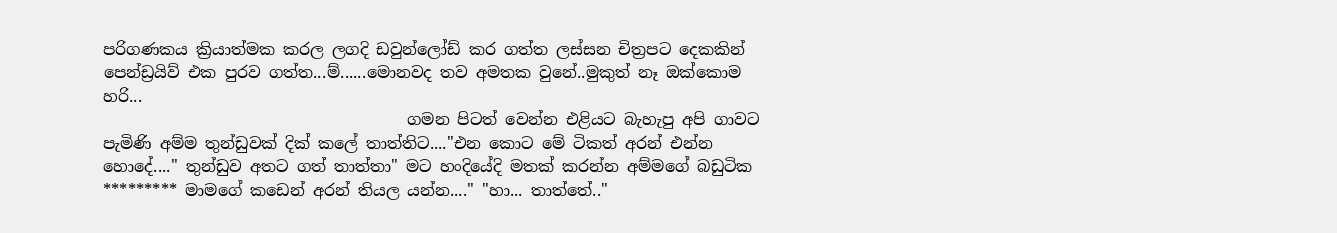පරිගණකය ක්‍රියාත්මක කරල ලගදි ඩවුන්ලෝඩ් කර ගත්ත ලස්සන චිත්‍රපට දෙකකින් පෙන්ඩ්‍රයිව් එක පුරව ගත්ත...ම්......මොනවද තව අමතක වුනේ..මුකුත් නෑ ඔක්කොම හරි...
                                      ගමන පිටත්‍ වෙන්න එළියට බැහැපු අපි ගාවට පැමිණි අම්ම තුන්ඩුවක් දික් කලේ තාත්තිට...."එන කොට මේ ටිකත් අරන් එන්න හො‍දේ...." තුන්ඩුව අතට ගත් තාත්තා" මට හංදියේදි මතක් කරන්න අම්මගේ බඩුටික ********* මාමගේ කඩෙන් අරන් තියල යන්න...." "හා... තාත්තේ.."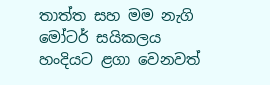තාත්ත සහ මම නැගි මෝටර් සයිකලය හංදියට ළගා වෙනවත්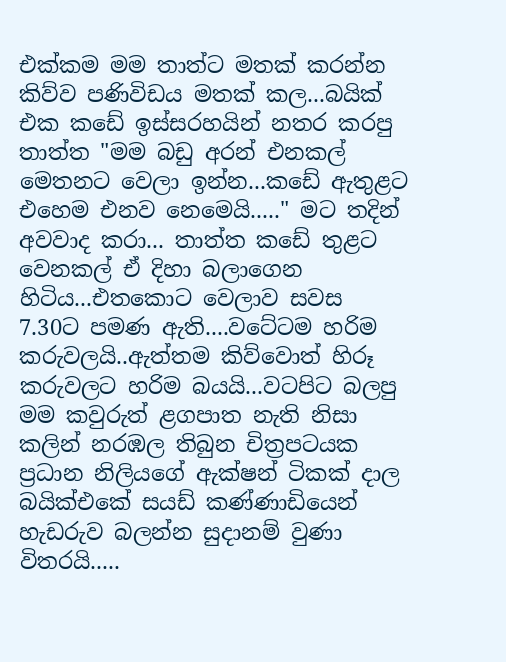එක්කම මම තාත්ට මතක් කරන්න කිව්ව පණිවිඩය මතක් කල...බයික් එක කඩේ ඉස්සරහයින් නතර කරපු තාත්ත "මම බඩු අරන් එනකල් මෙතනට වෙලා ඉන්න...කඩේ ඇතුළට එහෙම එනව නෙමෙයි....." මට තදින් අවවාද කරා... තාත්ත කඩේ තුළට වෙනකල් ඒ දිහා බලාගෙන හිටිය...එතකොට වෙලාව සවස 7.30ට පමණ ඇති....වටේටම හරිම කරුවලයි..ඇත්තම කිව්වොත් හිරූ කරුවලට හරිම බයයි...වටපිට බලපු මම කවුරුත් ළගපාත නැති නිසා කලින් නරඹල තිබුන චිත්‍රපටයක ප්‍රධාන නිලියගේ ඇක්ෂන් ටිකක් දාල බයික්එකේ සයඩ් කණ්ණාඩියෙන් හැඩරුව බලන්න සුදානම් වුණා විතරයි.....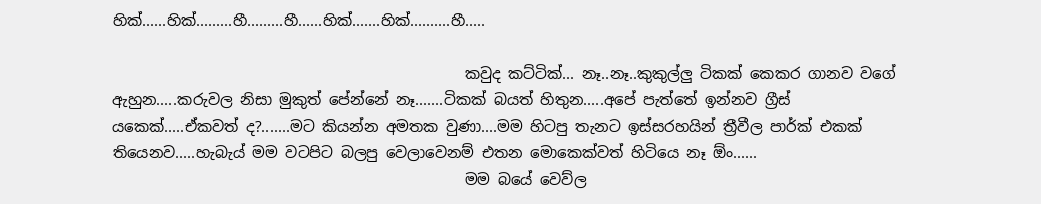හික්......හික්.........හී.........හී......හික්.......හික්..........හී.....

                                               කවුද කට්ටික්... නෑ..නෑ..කුකුල්ලු ටිකක් කෙකර ගානව වගේ ඇහුන.....කරුවල නිසා මුකුත් පේන්නේ නෑ.......ටිකක් බයත් හිතුන.....අපේ පැත්තේ ඉන්නව ග්‍රීස් යකෙක්.....ඒකවත් ද?.......මට කියන්න අමතක වුණා....මම හිටපු තැනට ඉස්සරහයින් ත්‍රීවීල පාර්ක් එකක් තියෙනව.....හැබැය් මම වටපිට බලපු වෙලාවෙනම් එතන මොකෙක්වත් හිටියෙ නෑ ඕං......
                                               මම බයේ වෙව්ල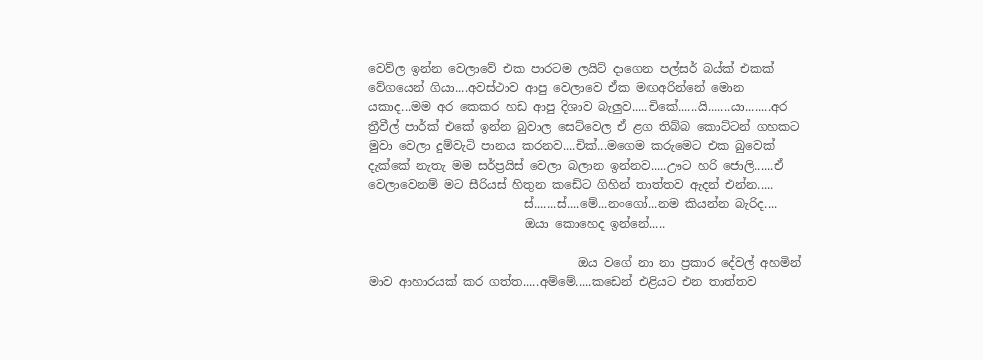වෙව්ල ඉන්න වෙලාවේ එක පාරටම ලයිට් දාගෙන පල්සර් බය්ක් එකක් වේගයෙන් ගියා....අවස්ථාව ආපු වෙලාවෙ ඒක මඟඅරින්නේ මොන යකාද...මම අර කෙකර හඩ ආපු දිශාව බැලුව.....චිකේ......යි.......යා........අර ත්‍රීවීල් පාර්ක් එකේ ඉන්න බුවාල සෙට්වෙල ඒ ළග තිබ්බ කොට්ටන් ගහකට මුවා වෙලා දුම්වැටි පානය කරනව....චික්...මගෙම කරුමෙට එක බුවෙක් දැක්කේ නැතැ මම සර්ප්‍රයිස් වෙලා බලාන ඉන්නව.....ඌට හරි ජොලි......ඒ වෙලාවෙනම් මට සීරියස් හිතුන කඩේට ගිහින් තාත්තව ඇදන් එන්න.....
                          ස්.......ස්....මේ...නංගෝ...නම කියන්න බැරිද....
                          ඔයා කොහෙද ඉන්නේ.....

                                   ඔය වගේ නා නා ප්‍රකාර දේවල් අහමින් මාව ආහාරයක් කර ගත්ත.....අම්මේ.....කඩෙන් එළියට එන තාත්තව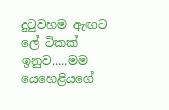දුටුවහම ඇඟට ලේ ටිකක් ඉනුව.....මම යෙහෙළියගේ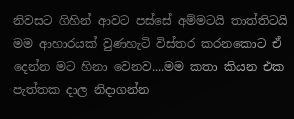නිවසට ‍ගිහින් ආවට පස්සේ අම්මටයි තාත්තිටයි මම ආහාරයක් වුණහැටි විස්තර කරනකොට ඒ දෙන්න මට හිනා වෙනව....මම කතා කියන එක පැත්තක දාල නිදාගන්න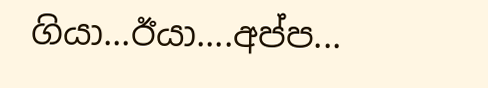ගියා...ඊයා....අප්ප...